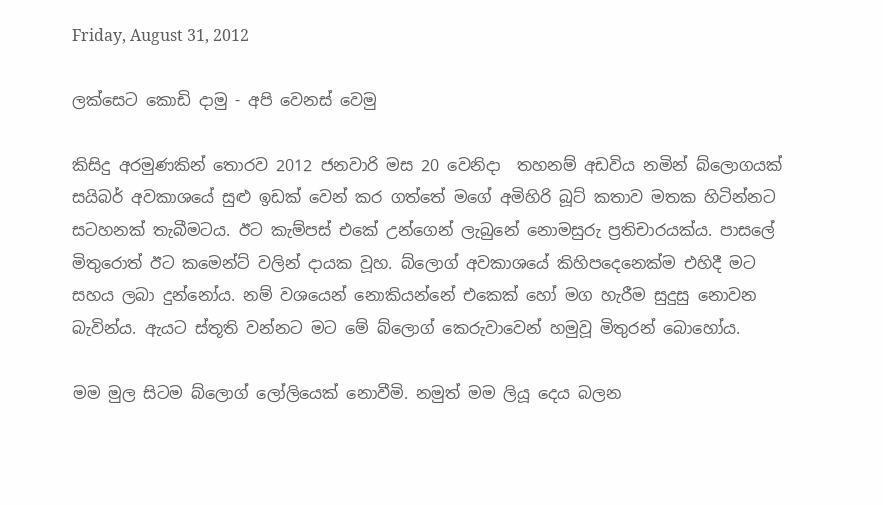Friday, August 31, 2012

ලක්සෙට කොඩි දාමු - අපි වෙනස් වෙමු

කිසිදු අරමුණකින් තොරව 2012 ජනවාරි මස 20 වෙනිදා  තහනම් අඩවිය නමින් බ්ලොගයක් සයිබර් අවකාශයේ සුළු ඉඩක් වෙන් කර ගත්තේ මගේ අමිහිරි බූට් කතාව මතක හිටින්නට සටහනක් තැබීමටය. ඊට කැම්පස් එකේ උන්ගෙන් ලැබුනේ නොමසුරු ප්‍රතිචාරයක්ය. පාසලේ මිතුරොත් ඊට කමෙන්ට් වලින් දායක වූහ. බ්ලොග් අවකාශයේ කිහිපදෙනෙක්ම එහිදී මට සහය ලබා දුන්නෝය. නම් වශයෙන් නොකියන්නේ එකෙක් හෝ මග හැරීම සුදුසු නොවන බැවින්ය. ඇයට ස්තූති වන්නට මට මේ බ්ලොග් කෙරුවාවෙන් හමුවූ මිතුරන් බොහෝය.

මම මුල සිටම බ්ලොග් ලෝලියෙක් නොවීමි. නමුත් මම ලියූ දෙය බලන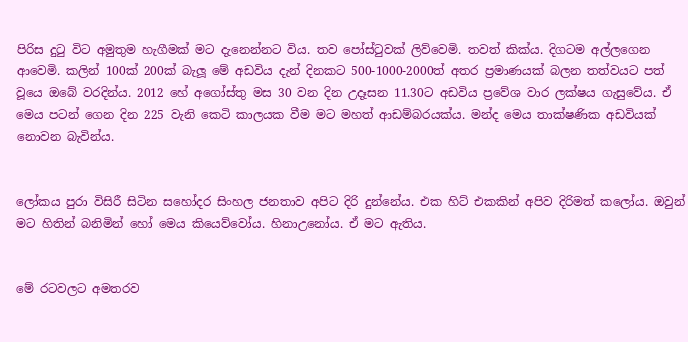පිරිස දුටු විට අමුතුම හැගීමක් මට දැනෙන්නට විය. තව පෝස්ටුවක් ලිව්වෙමි. තවත් කික්ය. දිගටම අල්ලගෙන ආවෙමි. කලින් 100ක් 200ක් බැලූ මේ අඩවිය දැන් දිනකට 500-1000-2000ත් අතර ප්‍රමාණයක් බලන තත්වයට පත් වූයෙ ඔබේ වරදින්ය. 2012 හේ අගෝස්තු මස 30 වන දින උදෑසන 11.30ට අඩවිය ප්‍රවේශ වාර ලක්ෂය ගැසුවේය. ඒ මෙය පටන් ගෙන දින 225 වැනි කෙටි කාලයක වීම මට මහත් ආඩම්බරයක්ය. මන්ද මෙය තාක්ෂණික අඩවියක් නොවන බැවින්ය.


ලෝකය පුරා විසිරී සිටින සහෝදර සිංහල ජනතාව අපිට දිරි දුන්නේය. එක හිට් එකකින් අපිව දිරිමත් කලෝය. ඔවුන් මට හිතින් බනිමින් හෝ මෙය කියෙව්වෝය. හිනාඋනෝය. ඒ මට ඇතිය.


මේ රටවලට අමතරව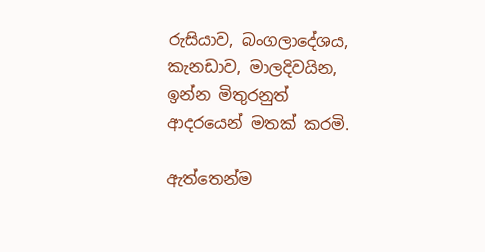රුසියාව, බංගලාදේශය, කැනඩාව, මාලදිවයින, ඉන්න මිතුරනුත් ආදරයෙන් මතක් කරමි.

ඇත්තෙන්ම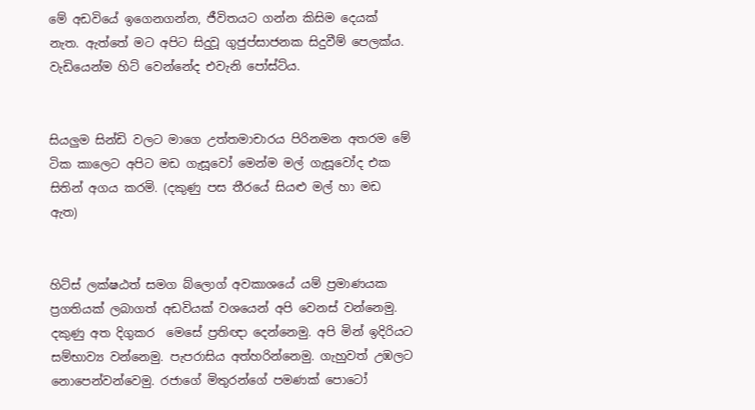මේ අඩවියේ ඉගෙනගන්න, ජීවිතයට ගන්න කිසිම දෙයක් නැත. ඇත්තේ මට අපිට සිදුවූ ගුජුප්සාජනක සිදුවීම් පෙලක්ය. වැඩියෙන්ම හිට් වෙන්නේද එවැනි පෝස්ට්ය.


සියලුම සින්ඩි වලට මාගෙ උත්තමාචාරය පිරිනමන අතරම මේ ටික කාලෙට අපිට මඩ ගැසූවෝ මෙන්ම මල් ගැසූවෝද එක සිතින් අගය කරමි. (දකුණු පස තීරයේ සියළු මල් හා මඩ ඇත)


හිට්ස් ලක්ෂඨත් සමග බ්ලොග් අවකාශයේ යම් ප්‍රමාණයක ප්‍රගතියක් ලබාගත් අඩවියක් වශයෙන් අපි වෙනස් වන්නෙමු. දකුණු අත දිගුකර  මෙසේ ප්‍රතිඥා දෙන්නෙමු. අපි මින් ඉදිරියට සම්භාව්‍ය වන්නෙමු. පැපරාසිය අත්හරින්නෙමු. ගැහුවත් උඹලට නොපෙන්වන්වෙමු. රජාගේ මිතුරන්ගේ පමණක් පොටෝ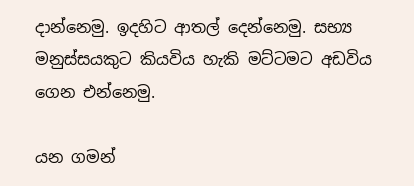දාන්නෙමු. ඉදහිට ආතල් දෙන්නෙමු. සභ්‍ය මනුස්සයකුට කියවිය හැකි මට්ටමට අඩවිය ගෙන එන්නෙමු.

යන ගමන්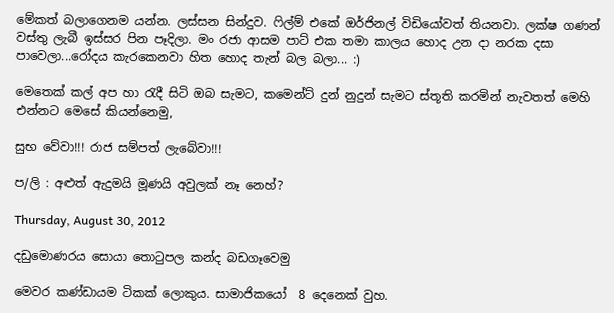මේකත් බලාගෙනම යන්න. ලස්සන සින්දුව. ෆිල්ම් එකේ ඔර්ජිනල් විඩියෝවත් තියනවා. ලක්ෂ ගණන් වස්තු ලැබී ඉස්සර පින පෑදිලා. මං රජා ආසම පාට් එක තමා කාලය හොද උන දා නරක දසා පාවෙලා...රෝදය කැරකෙනවා හිත හොද තැන් බල බලා... :)

මෙතෙක් කල් අප හා රැදී සිටි ඔබ සැමට, කමෙන්ට් දුන් නුදුන් සැමට ස්තූති කරමින් නැවතත් මෙහි එන්නට මෙසේ කියන්නෙමු,

සුභ වේවා!!! රාජ සම්පත් ලැබේවා!!!

ප/ලි : අළුත් ඇදුමයි මූණයි අවුලක් නෑ නෙහ්?

Thursday, August 30, 2012

දඩුමොණරය සොයා තොටුපල කන්ද බඩගෑවෙමු

මෙවර කණ්ඩායම ටිකක් ලොකුය. සාමාජිකයෝ  8 දෙනෙක් වුහ.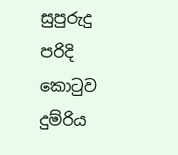සුපුරුදු පරිදි කොටුව දුම්රිය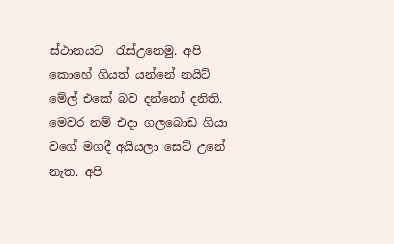ස්ථානයට  රැස්උ‍නෙමු. අපි කොහේ ගියත් යන්නේ නයිට් මේල් එකේ බව දන්නෝ දනිති. මෙවර නම් එදා ගලබොඩ ගියා වගේ මගදී අයියලා සෙට් උනේ නැත. අපි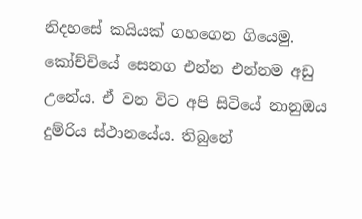නිදහසේ කයියක් ගහගෙන ගියෙමු. කෝච්චියේ සෙනග එන්න එන්නම අඩු උනේය. ඒ වන විට අපි සිටියේ නානුඔය දුම්රිය ස්ථානයේය. තිබුනේ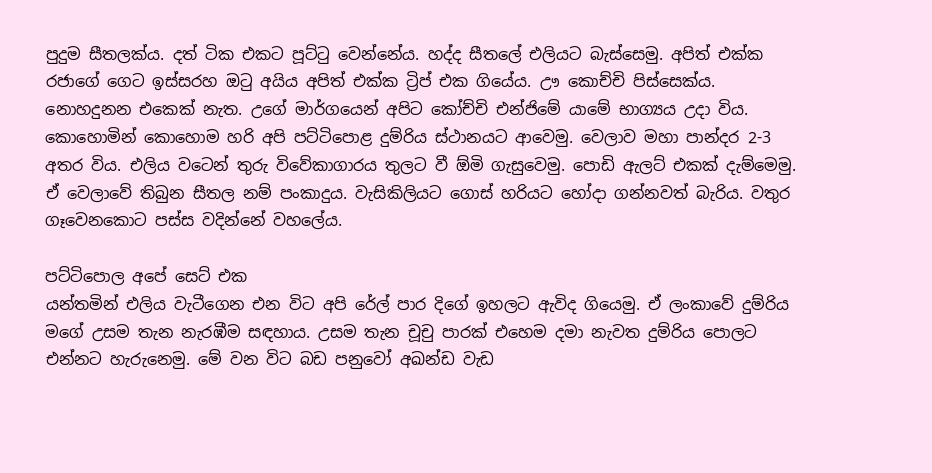පුදුම සීතලක්ය. දත් ටික එකට පූට්ටු වෙන්නේය. හද්ද සීතලේ එලියට බැස්සෙමු. අපිත් එක්ක රජාගේ ගෙට ඉස්සරහ ඔටු අයිය අපිත් එක්ක ට්‍රිප් එක ගියේය. ඌ කොච්චි පිස්සෙක්ය. නොහදුනන එකෙක් නැත. උගේ මාර්ගයෙන් අපිට කෝච්චි එන්ජිමේ යාමේ භාග්‍යය උදා විය. කොහොමින් කොහොම හරි අපි පට්ටිපොළ දුම්රිය ස්ථානයට ආවෙමු. වෙලාව මහා පාන්දර 2-3 අතර විය. එලිය වටෙන් තුරු විවේකාගාරය තුලට වී ඕමි ගැසුවෙමු. පොඩි ඇලට් එකක් දැම්මෙමු. ඒ වෙලාවේ තිබුන සීතල නම් පංකාදුය. වැසිකිලියට ගොස් හරියට හෝදා ගන්නවත් බැරිය. වතුර ගෑවෙනකොට පස්ස වදින්නේ වහලේය.

පට්ටිපොල අපේ සෙට් එක
යන්තමින් එලිය වැටීගෙන එන විට අපි රේල් පාර දිගේ ඉහලට ඇවිද ගියෙමු. ඒ ලංකාවේ දුම්රිය මගේ උසම තැන නැරඹීම සඳහාය. උසම තැන චූචු පාරක් එහෙම දමා නැවත දුම්රිය පොලට එන්නට හැරුනෙමු. මේ වන විට බඩ පනුවෝ අඛන්ඩ වැඩ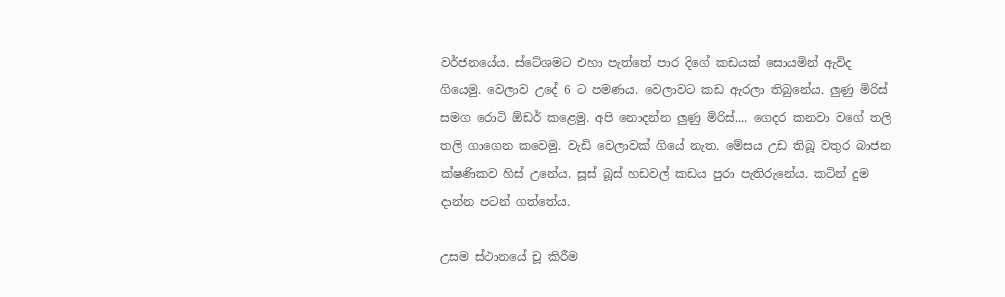වර්ජනයේය. ස්ටේශමට එහා පැත්තේ පාර දිගේ කඩයක් සොයමින් ඇවිද ගියෙමු. වෙලාව උදේ 6 ට පමණය. වෙලාවට කඩ ඇරලා තිබුනේය. ලුණු මිරිස් සමග රොටි ඕඩර් කළෙමු. අපි නොදන්න ලුණු මිරිස්.... ගෙදර කනවා වගේ තලි තලි ගාගෙන කවෙමු. වැඩි වෙලාවක් ගියේ නැත. මේසය උඩ තිබූ වතුර බාජන ක්ෂණිකව හිස් උනේය. සූස් බූස් හඩවල් කඩය පුරා පැතිරුනේය. කටින් දුම දාන්න පටන් ගත්තේය.

උසම ස්ථානයේ චූ කිරීම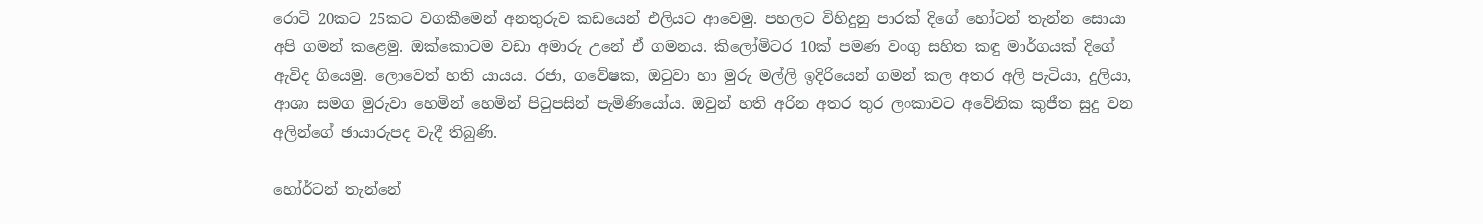රොටි 20කට 25කට වගකීමෙන් අනතුරුව කඩයෙන් එලියට ආවෙමු. පහලට විහිදුනු පාරක් දිගේ හෝටන් තැන්න සොයා අපි ගමන් කළෙමු. ඔක්කොටම වඩා අමාරු උනේ ඒ ගමනය. කිලෝමිටර 10ක් පමණ වංගු සහිත කඳු මාර්ගයක් දිගේ ඇවිද ගියෙමු. ලොවෙත් හති යායය. රජා, ගවේෂක, ඔටුවා හා මුරු මල්ලි ඉදිරියෙන් ගමන් කල අතර අලි පැටියා, දුලියා, ආශා සමග මුරුවා හෙමින් හෙමින් පිටුපසින් පැමිණියෝය. ඔවුන් හති අරින අතර තුර ලංකාවට අවේනික කුජීත සුදු වන අලින්ගේ ඡායාරුපද වැදී තිබුණි.

හෝර්ටන් තැන්නේ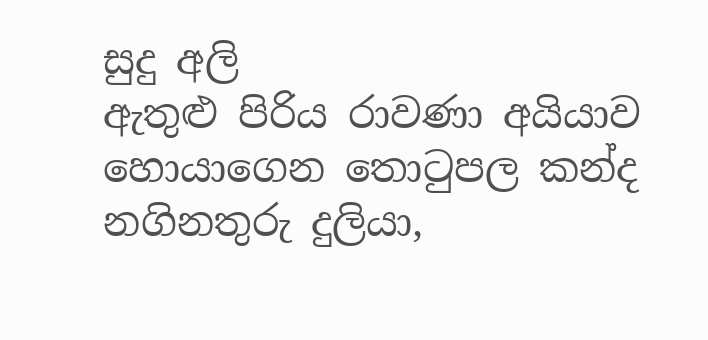සුදු අලි
ඇතුළු පිරිය රාවණා අයියාව හොයාගෙන තොටුපල කන්ද නගිනතුරු දුලියා,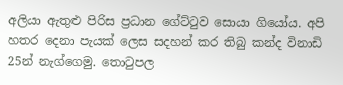අලියා ඇතුළු පිරිස ප්‍රධාන ගේට්ටුව සොයා ගියෝය. අපි හතර දෙනා පැයක් ලෙස සදහන් කර තිබු කන්ද විනාඩි 25න් නැග්ගෙමු. තොටුපල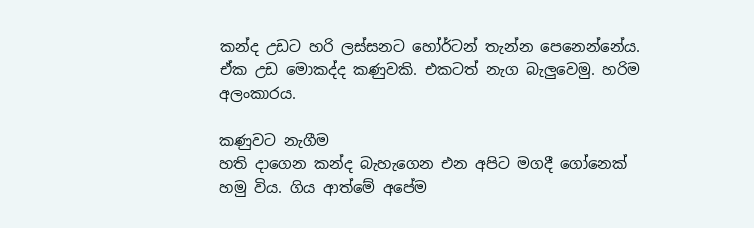කන්ද උඩට හරි ලස්සනට හෝර්ටන් තැන්න පෙනෙන්නේය. ඒක උඩ මොකද්ද කණුවකි. එකටත් නැග බැලුවෙමු. හරිම අලංකාරය.

කණුවට නැගීම
හති දාගෙන කන්ද බැහැගෙන එන අපිට මගදී ගෝනෙක් හමු විය. ගිය ආත්මේ අපේම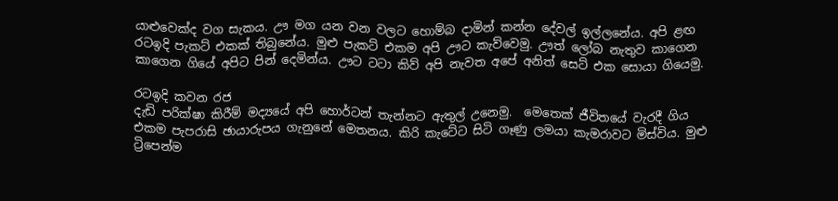යාළුවෙක්ද වග සැකය. ඌ මග යන වන වලට හොම්බ දාමින් කන්න දේවල් ඉල්ලනේය. අපි ළඟ රටඉදි පැකට් එකක් තිබුනේය. මුළු පැකට් එකම අපි ඌට කැව්වෙමු. ඌත් ලෝබ නැතුව කාගෙන කාගෙන ගියේ අපිට පින් දෙමින්ය. ඌට ටටා කිව් අපි නැවත අපේ අනිත් සෙට් එක සොයා ගියෙමු.

රටඉදි කවන රජ
දැඩි පරික්ෂා කිරීම් මද්‍යයේ අපි හොර්ටන් තැන්නට ඇතුල් උනෙමු.  මෙතෙක් ජීවිතයේ වැරදී ගිය එකම පැපරාසි ඡායාරුපය ගැනුනේ මෙතනය. කිරි කැටේට සිටි ගෑණු ලමයා කැමරාවට මිස්විය. මුළු ට්‍රිපෙන්ම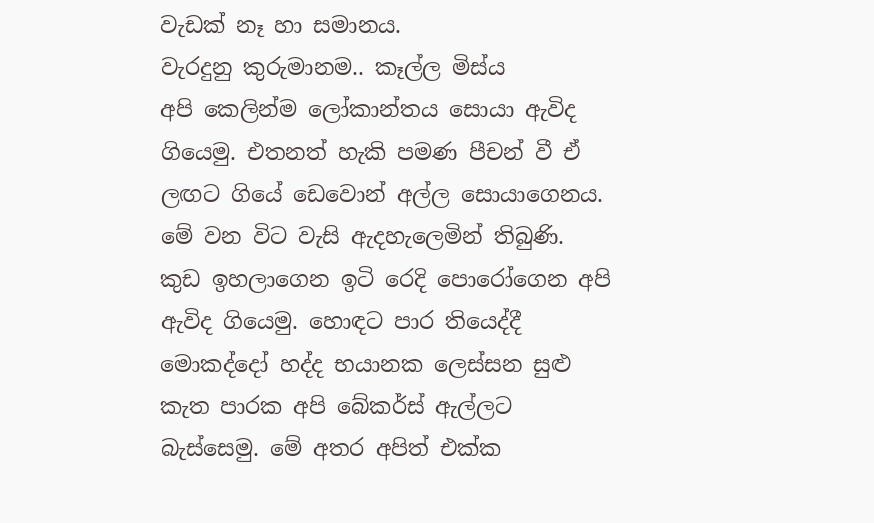වැඩක් නෑ හා සමානය.
වැරදුනු කුරුමානම.. කෑල්ල මිස්ය
අපි කෙලින්ම ලෝකාන්තය සොයා ඇවිද ගියෙමු. එතනත් හැකි පමණ පීචන් වී ඒ ලඟට ගියේ ඩෙවොන් අල්ල සොයාගෙනය. මේ වන විට වැසි ඇදහැලෙමින් තිබුණි. කුඩ ඉහලාගෙන ඉටි රෙදි පොරෝගෙන අපි ඇවිද ගියෙමු. හොඳට පාර තියෙද්දී මොකද්දෝ හද්ද භයානක ලෙස්සන සුළු කැත පාරක අපි බේකර්ස් ඇල්ලට බැස්සෙමු. මේ අතර අපිත් එක්ක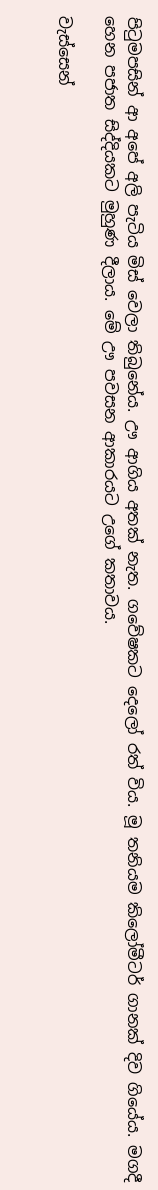පිටුමපසින් ආ අපේ අලි පැටිය මිස් වෙලා තිබුනේය. ඌ ආගිය අතක් නැත. ගවේෂකට දෙලෝ රත් විය. මූ තනියම කිලෝමීටර් ගානක් දිව ගියේය. මගදී හෙන පජාත සිද්දියකට මුහුණ දීලාය. මේ ඌ පවසන ආකාරයට උගේ කතාවය.

වැස්සෙන්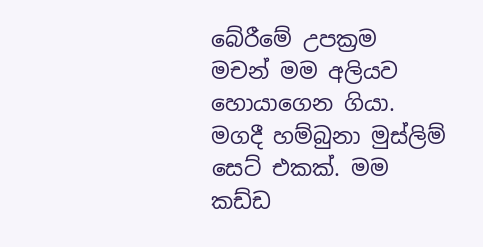බේරීමේ උපක්‍රම
මචන් මම අලියව හොයාගෙන ගියා. මගදී හම්බුනා මුස්ලිම් සෙට් එකක්. මම කඩ්ඩ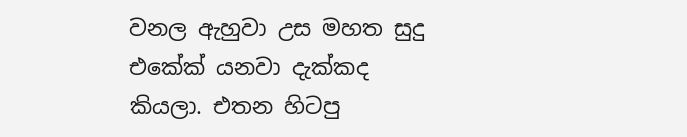වනල ඇහුවා උස මහත සුදු එකේක් යනවා දැක්කද කියලා. එතන හිටපු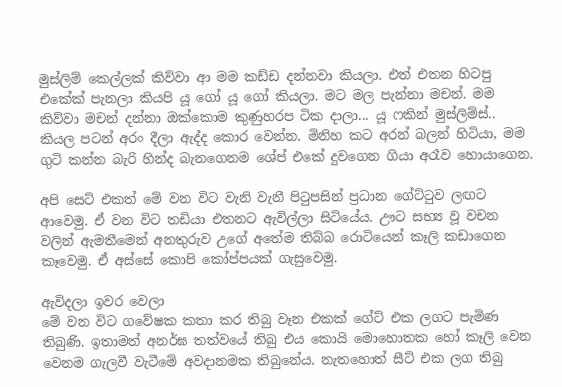මුස්ලිම් කෙල්ලක් කිව්වා ආ මම කඩ්ඩ දන්නවා කියලා. එත් එතන හිටපු එකේක් පැනලා කියපි යූ ගෝ යූ ගෝ කියලා. මට මල පැන්නා මචන්. මම කිව්වා මචන් දන්නා ඔක්කොම කුණුහරප ටික දාලා... යූ ෆකින් මුස්ලිම්ස්.. කියල පටන් අරං දීලා ඇද්ද කොර වෙන්න. මිනිහ කට අරන් බලන් හිටියා, මම ගුටි කන්න බැරි හින්ද බැනගෙනම ශේප් එකේ දුවගෙන ගියා අරෑව හොයාගෙන.

අපි සෙට් එකත් මේ වන විට වැනි වැනී පිටුපසින් ප්‍රධාන ගේට්ටුව ලඟට ආවෙමු. ඒ වන විට තඩියා එතනට ඇවිල්ලා සිටියේය. ඌට සභ්‍ය වූ වචන වලින් ඇමතීමෙන් අනතුරුව උගේ අතේම තිබ්බ රොටියෙන් කෑලි කඩාගෙන කෑවෙමු. ඒ අස්සේ කොපි කෝප්පයක් ගැසුවෙමු.

ඇවිදලා ඉවර වෙලා
මේ වන විට ගවේෂක කතා කර තිබු වෑන එකක් ගේට් එක ලගට පැමිණ තිබුණි. ඉතාමත් අනර්ඝ තත්වයේ තිබු එය කොයි මොහොතක හෝ කෑලි වෙන වෙනම ගැලවී වැටීමේ අවදානමක තිබුනේය. නැතහොත් සීට් එක ලග තිබු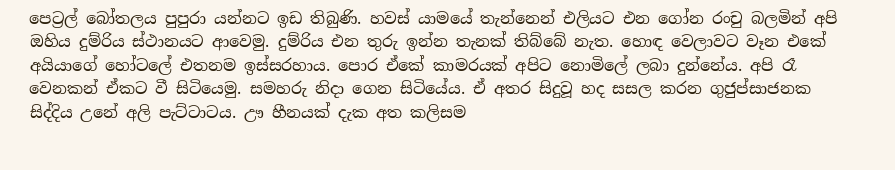පෙට්‍රල් බෝතලය පුපුරා යන්නට ඉඩ තිබුණි. හවස් යාමයේ තැන්නෙන් එලියට එන ගෝන රංචු බලමින් අපි ඔහිය දුම්රිය ස්ථානයට ආවෙමු. දුම්රිය එන තුරු ඉන්න තැනක් තිබ්බේ නැත. හොඳ වෙලාවට වෑන එකේ අයියාගේ හෝටලේ එතනම ඉස්සරහාය. පොර ඒකේ කාමරයක් අපිට නොමිලේ ලබා දුන්නේය. අපි රෑ වෙනකන් ඒකට වී සිටියෙමු. සමහරු නිදා ගෙන සිටියේය. ඒ අතර සිදුවූ හද සසල කරන ගුජුප්සාජනක සිද්දිය උනේ අලි පැට්ටාටය. ඌ හීනයක් දැක අත කලිසම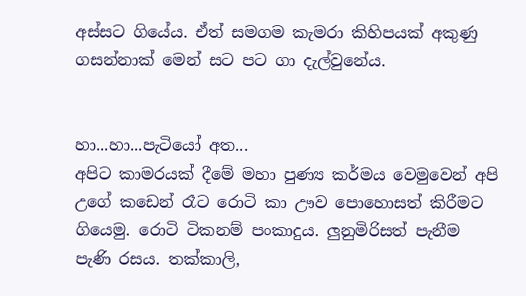අස්සට ගියේය. ඒත් සමගම කැමරා කිහිපයක් අකුණු ගසන්නාක් මෙන් සට පට ගා දැල්වුනේය.


හා...හා...පැටියෝ අත...
අපිට කාමරයක් දීමේ මහා පුණ්‍ය කර්මය වෙමුවෙන් අපි උගේ කඩෙන් රෑට රොටි කා ඌව පොහොසත් කිරීමට ගියෙමු. රොටි ටිකනම් පංකාදුය. ලුනුමිරිසත් පැනීම පැණි රසය. තක්කාලි,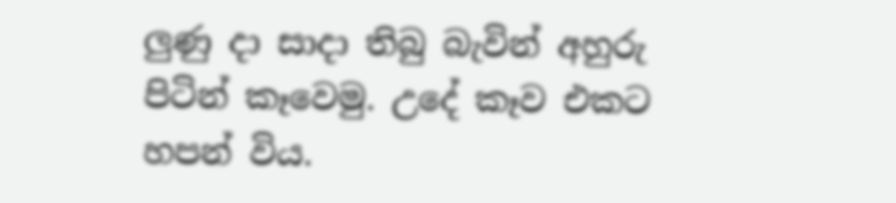ලුණු දා සාදා තිබු බැවින් අහුරු  පිටින් කෑවෙමු. උදේ කෑව එකට හපන් විය.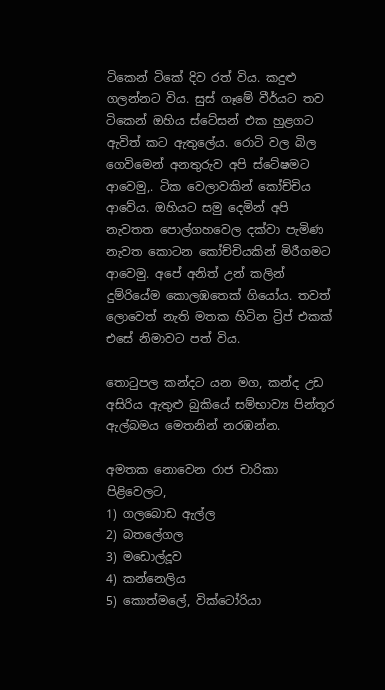ටිකෙන් ටිකේ දිව රත් විය. කදුළු ගලන්නට විය. සුස් ගෑමේ වීර්යට තව ටිකෙන් ඔහිය ස්ටේසන් එක හුළගට ඇවිත් කට ඇතුලේය. රොටි වල බිල ගෙවිමෙන් අනතුරුව අපි ස්ටේෂමට ආවෙමු,. ටික වෙලාවකින් කෝච්චිය ආවේය. ඔහියට සමු දෙමින් අපි නැවතත පොල්ගහවෙල දක්වා පැමිණ නැවත කොටන කෝච්චියකින් මිරීගමට ආවෙමු. අපේ අනිත් උන් කලින් දුම්රියේම කොලඹතෙක් ගියෝය. තවත් ලොවෙත් නැති මතක හිටින ට්‍රිප් එකක් එසේ නිමාවට පත් විය.

තොටුපල කන්දට යන මග, කන්ද උඩ අසිරිය ඇතුළු බුකියේ සම්භාව්‍ය පින්තූර ඇල්බමය මෙතනින් නරඹන්න.

අමතක නොවෙන රාජ චාරිකා පිළිවෙලට,
1) ගලබොඩ ඇල්ල
2) බතලේගල
3) මඩොල්දූව
4) කන්නෙලිය
5) කොත්මලේ, වික්ටෝරියා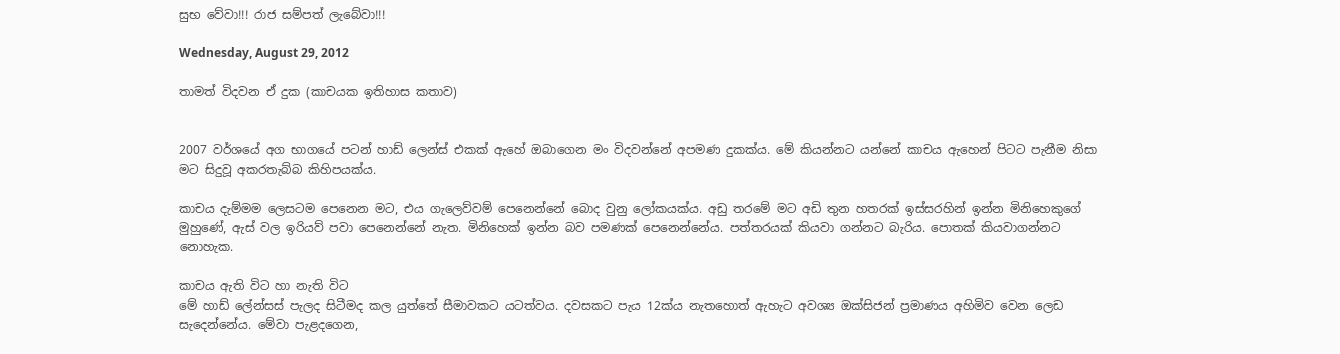සුභ වේවා!!! රාජ සම්පත් ලැබේවා!!!

Wednesday, August 29, 2012

තාමත් විදවන ඒ දුක (කාචයක ඉතිහාස කතාව)


2007 වර්ශයේ අග භාගයේ පටන් හාඩ් ලෙන්ස් එකක් ඇහේ ඔබාගෙන මං විදවන්නේ අපමණ දුකක්ය. මේ කියන්නට යන්නේ කාචය ඇහෙන් පිටට පැනීම නිසා මට සිදුවූ අකරතැබ්බ කිහිපයක්ය.

කාචය දැම්මම ලෙසටම පෙනෙන මට, එය ගැලෙව්වම් පෙනෙන්නේ බොද වුනු ලෝකයක්ය. අඩු තරමේ මට අඩි තුන හතරක් ඉස්සරහින් ඉන්න මිනිහෙකුගේ මුහුණේ, ඇස් වල ඉරියව් පවා පෙනෙන්නේ නැත. මිනිහෙක් ඉන්න බව පමණක් පෙනෙන්නේය. පත්තරයක් කියවා ගන්නට බැරිය. පොතක් කියවාගන්නට නොහැක.

කාචය ඇති විට හා නැති විට
මේ හාඩ් ලේන්සස් පැලද සිටීමද කල යුත්තේ සීමාවකට යටත්වය. දවසකට පැය 12ක්ය නැතහොත් ඇහැට අවශ්‍ය ඔක්සිජන් ප්‍රමාණය අහිමිව වෙන ලෙඩ සැදෙන්නේය. මේවා පැළදගෙන,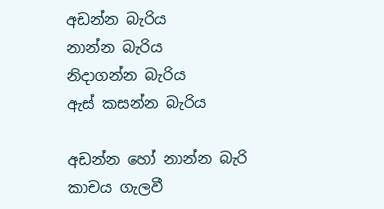අඩන්න බැරිය
නාන්න බැරිය
නිදාගන්න බැරිය
ඇස් කසන්න බැරිය

අඩන්න හෝ නාන්න බැරි කාචය ගැලවී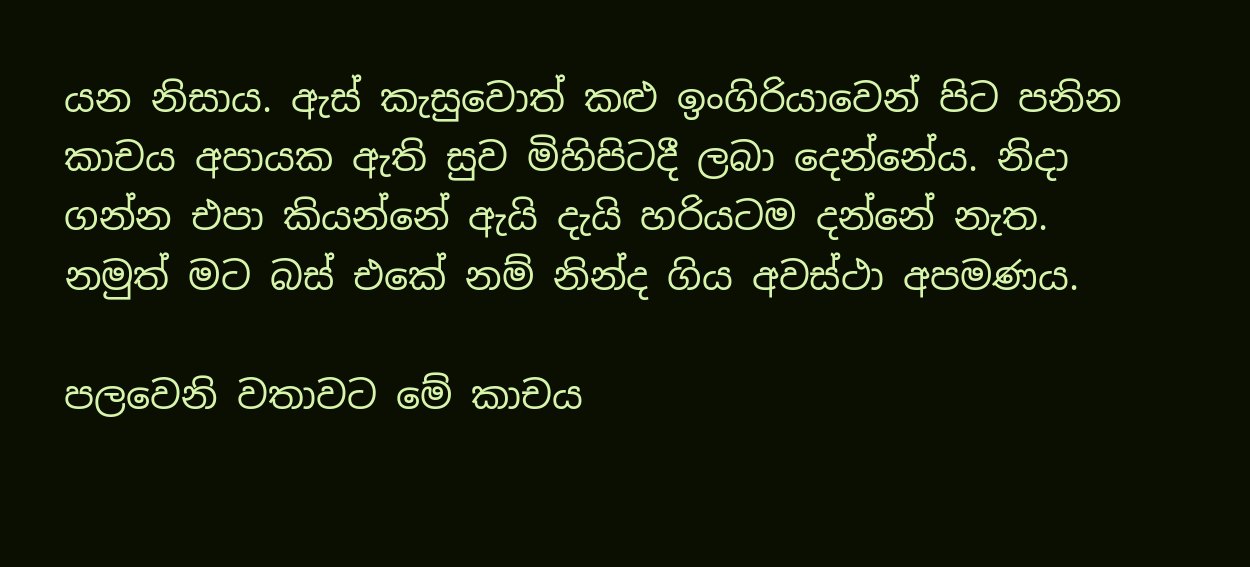යන නිසාය. ඇස් කැසුවොත් කළු ඉංගිරියාවෙන් පිට පනින කාචය අපායක ඇති සුව මිහිපිටදී ලබා දෙන්නේය. නිදා ගන්න එපා කියන්නේ ඇයි දැයි හරියටම දන්නේ නැත. නමුත් මට බස් එකේ නම් නින්ද ගිය අවස්ථා අපමණය.

පලවෙනි වතාවට මේ කාචය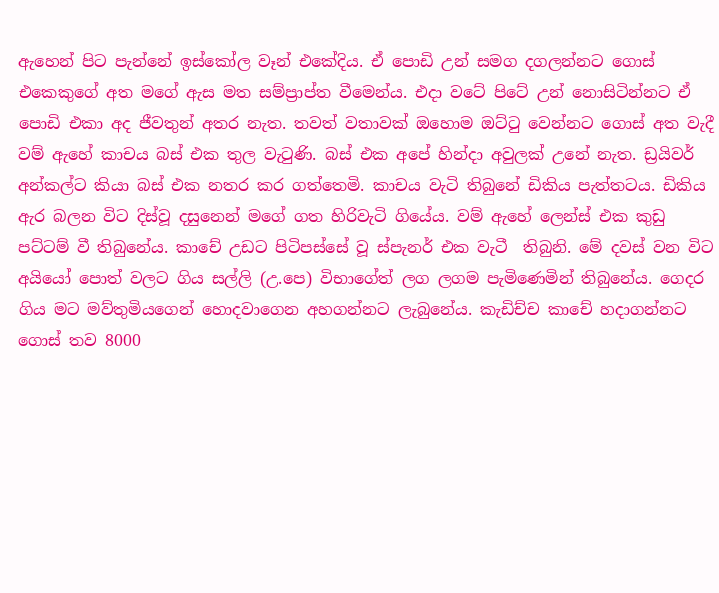ඇහෙන් පිට පැන්නේ ඉස්කෝල වෑන් එකේදිය. ඒ පොඩි උන් සමග දගලන්නට ගොස් එකෙකුගේ අත මගේ ඇස මත සම්ප්‍රාප්ත වීමෙන්ය. එදා වටේ පිටේ උන් නොසිටින්නට ඒ පොඩි එකා අද ජීවතුන් අතර නැත. තවත් වතාවක් ඔහොම ඔට්ටු වෙන්නට ගොස් අත වැදී වම් ඇහේ කාචය බස් එක තුල වැටුණි. බස් එක අපේ හින්දා අවුලක් උනේ නැත. ඩ්‍රයිවර් අන්කල්ට කියා බස් එක නතර කර ගත්තෙමි. කාචය වැටි තිබුනේ ඩිකිය පැත්තටය. ඩිකිය ඇර බලන විට දිස්වූ දසුනෙන් මගේ ගත හිරිවැටි ගියේය. වම් ඇහේ ලෙන්ස් එක කුඩු පට්ටම් වී තිබුනේය. කාචේ උඩට පිටිපස්සේ වූ ස්පැනර් එක වැටී  තිබුනි. මේ දවස් වන විට අයියෝ පොත් වලට ගිය සල්ලි (උ.පෙ) විභාගේත් ලග ලගම පැමිණෙමින් තිබුනේය. ගෙදර  ගිය මට මව්තුමියගෙන් හොදවාගෙන අහගන්නට ලැබුනේය. කැඩිච්ච කාචේ හදාගන්නට ගොස් තව 8000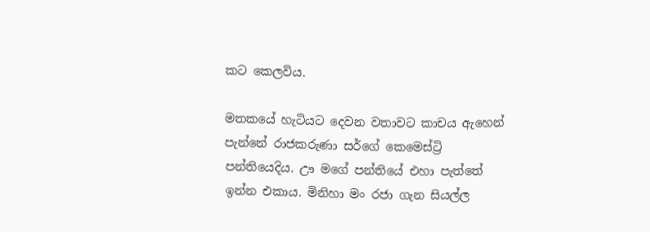කට කෙලවිය.

මතකයේ හැටියට දෙවන වතාවට කාචය ඇහෙන් පැන්නේ රාජකරුණා සර්ගේ කෙමෙස්ට්‍රි පන්තියෙදිය. ඌ මගේ පන්තියේ එහා පැත්තේ ඉන්න එකාය. මිනිහා මං රජා ගැන සියල්ල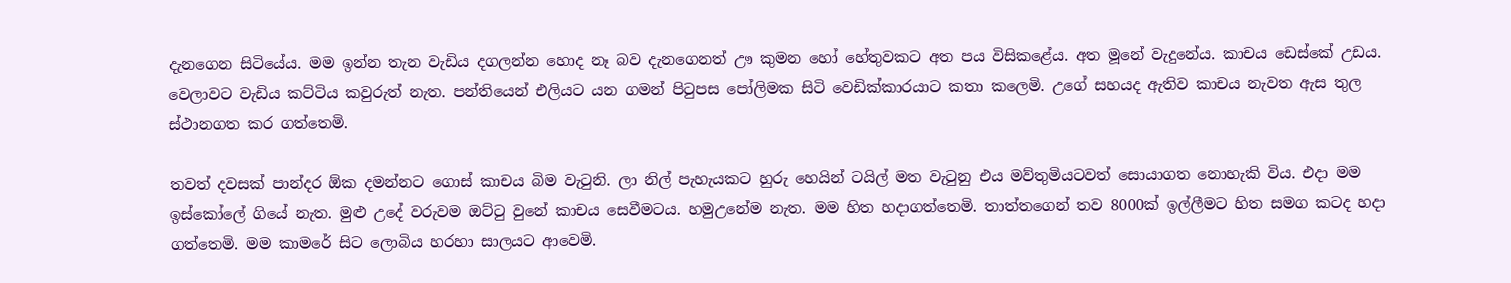දැනගෙන සිටියේය. මම ඉන්න තැන වැඩිය දගලන්න හොද නෑ බව දැනගෙනත් ඌ කුමන හෝ හේතුවකට අත පය විසිකළේය. අත මූනේ වැදුනේය. කාචය ඩෙස්කේ උඩය. වෙලාවට වැඩිය කට්ටිය කවුරුත් නැත. පන්තියෙන් එලියට යන ගමන් පිටුපස පෝලිමක සිටි වෙඩික්කාරයාට කතා කලෙමි. උගේ සහයද ඇතිව කාචය නැවත ඇස තුල ස්ථානගත කර ගත්තෙමි.

තවත් දවසක් පාන්දර ඕක දමන්නට ගොස් කාචය බිම වැටුනි. ලා නිල් පැහැයකට හුරු හෙයින් ටයිල් මත වැටුනු එය මව්තුමියටවත් සොයාගත නොහැකි විය. එදා මම ඉස්කෝලේ ගියේ නැත. මුළු උදේ වරුවම ඔට්ටු වුනේ කාචය සෙවීමටය. හමුඋනේම නැත. මම හිත හදාගත්තෙමි. තාත්තගෙන් තව 8000ක් ඉල්ලීමට හිත සමග කටද හදා ගත්තෙමි. මම කාමරේ සිට ලොබිය හරහා සාලයට ආවෙමි.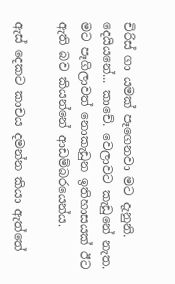චිරිස් ගා යමක් පෑගෙනවා මට දැනුනි. දෙයියනේ... කාචේ. වෙලාවට කැඩුනේ නැත. මට පෑගිලාවත් නොකැඩුන ඉතිහාසයක් ඊට ඇති බව කියන්නේ ආඩම්බරයෙන්ය.

ඇස් දෙකට කාචය දමන්න කියා ඇත්තේ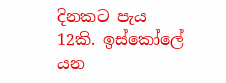දිනකට පැය 12කි. ඉස්කෝලේ යන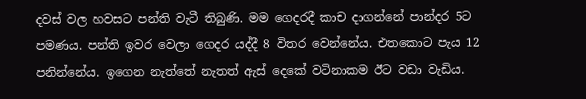දවස් වල හවසට පන්ති වැටී තිබුණි. මම ගෙදරදී කාච දාගන්නේ පාන්දර 5ට පමණය. පන්ති ඉවර වෙලා ගෙදර යද්දී 8 විතර වෙන්නේය. එතකොට පැය 12 පනින්නේය. ඉගෙන නැත්තේ නැතත් ඇස් දෙකේ වටිනාකම ඊට වඩා වැඩිය.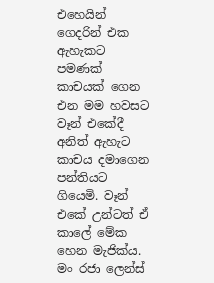එහෙයින් ගෙදරින් එක ඇහැකට පමණක් කාචයක් ගෙන එන මම හවසට වෑන් එකේදී අනිත් ඇහැට කාචය දමාගෙන පන්තියට ගියෙමි. වෑන් එකේ උන්ටත් ඒ කාලේ මේක හෙන මැජික්ය. මං රජා ලෙන්ස්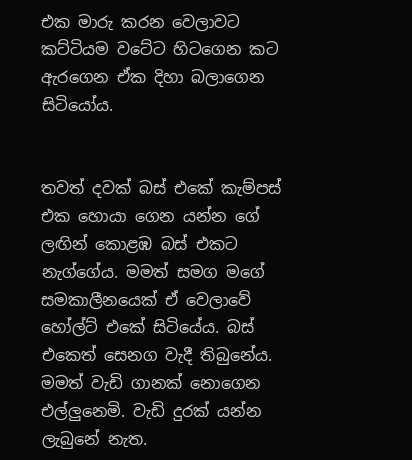එක මාරු කරන වෙලාවට කට්ටියම වටේට හිටගෙන කට ඇරගෙන ඒක දිහා බලාගෙන සිටියෝය.


තවත් දවක් බස් එකේ කැම්පස් එක හොයා ගෙන යන්න ගේ ලඟින් කොළඹ බස් එකට නැග්ගේය. මමත් සමග මගේ සමකාලීනයෙක් ඒ වෙලාවේ හෝල්ට් එකේ සිටියේය. බස් එකෙත් සෙනග වැදී තිබුනේය. මමත් වැඩි ගානක් නොගෙන එල්ලුනෙමි. වැඩි දුරක් යන්න ලැබුනේ නැත.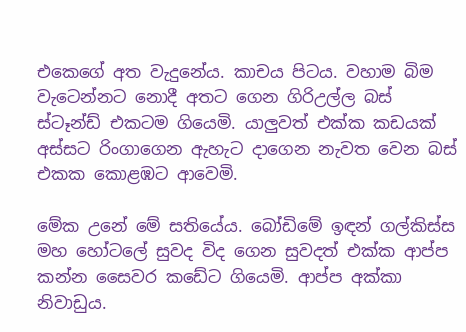එකෙගේ අත වැදුනේය. කාචය පිටය. වහාම බිම වැටෙන්නට නොදී අතට ගෙන ගිරිඋල්ල බස් ස්ටෑන්ඩ් එකටම ගියෙමි. යාලුවත් එක්ක කඩයක් අස්සට රිංගාගෙන ඇහැට දාගෙන නැවත වෙන බස් එකක කොළඹට ආවෙමි.

මේක උනේ මේ සතියේය. බෝඩිමේ ඉඳන් ගල්කිස්ස මහ හෝටලේ සුවද විද ගෙන සුවදත් එක්ක ආප්ප කන්න සෛවර කඩේට ගියෙමි. ආප්ප අක්කා නිවාඩුය.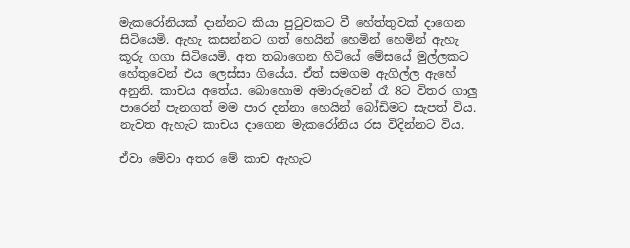මැකරෝනියක් දාන්නට කියා පුටුවකට වී හේත්තුවක් දාගෙන සිටියෙමි. ඇහැ කසන්නට ගත් හෙයින් හෙමින් හෙමින් ඇහැ කූරු ගගා සිටියෙමි. අත තබාගෙන හිටියේ මේසයේ මුල්ලකට හේතුවෙන් එය ලෙස්සා ගියේය. ඒත් සමගම ඇගිල්ල ඇහේ අනුනි. කාචය අතේය. බොහොම අමාරුවෙන් රෑ 8ට විතර ගාලු පාරෙන් පැනගත් මම පාර දන්නා හෙයින් බෝඩිමට සැපත් විය. නැවත ඇහැට කාචය දාගෙන මැකරෝනිය රස විදින්නට විය.

ඒවා මේවා අතර මේ කාච ඇහැට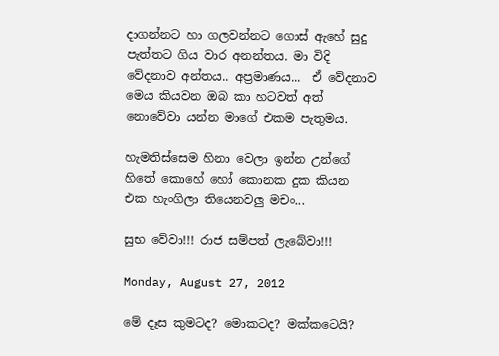දාගන්නට හා ගලවන්නට ගොස් ඇහේ සුදු පැත්තට ගිය වාර අනන්තය. මා විදි වේදනාව අන්තය.. අප්‍රමාණය...  ඒ වේදනාව මෙය කියවන ඔබ කා හටවත් අත් නොවේවා යන්න මාගේ එකම පැතුමය.

හැමතිස්සෙම හිනා වෙලා ඉන්න උන්ගේ හිතේ කොහේ හෝ කොනක දුක කියන එක හැංගිලා තියෙනවලු මචං...

සුභ වේවා!!! රාජ සම්පත් ලැබේවා!!!

Monday, August 27, 2012

මේ දෑස කුමටද? මොකටද? මක්කටෙයි?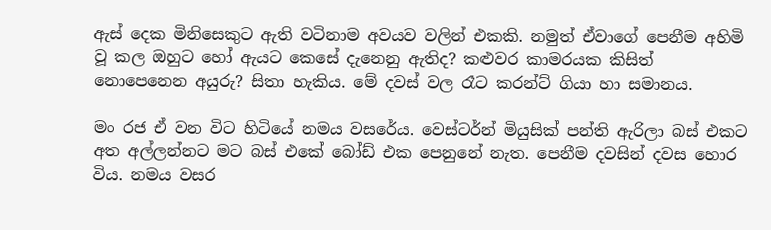ඇස් දෙක මිනිසෙකුට ඇති වටිනාම අවයව වලින් එකකි. නමුත් ඒවාගේ පෙනීම අහිමි වූ කල ඔහුට හෝ ඇයට කෙසේ දැනෙනු ඇතිද? කළුවර කාමරයක කිසිත් නොපෙනෙන අයුරු? සිතා හැකිය. මේ දවස් වල රෑට කරන්ට් ගියා හා සමානය.

මං රජ ඒ වන විට හිටියේ නමය වසරේය. වෙස්ටර්න් මියුසික් පන්ති ඇරිලා බස් එකට අත අල්ලන්නට මට බස් එකේ බෝඩ් එක පෙනුනේ නැත. පෙනීම දවසින් දවස හොර විය. නමය වසර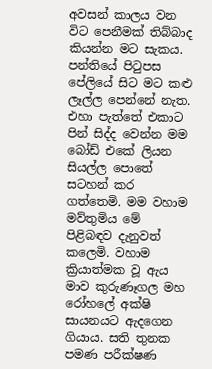අවසන් කාලය වන විට පෙනීමක් තිබ්බාද කියන්න මට සැකය. පන්තියේ පිටුපස පේලියේ සිට මට කළු ලෑල්ල පෙන්නේ නැත. එහා පැත්තේ එකාට පින් සිද්ද වෙන්න මම බෝඩ් එකේ ලියන සියල්ල පොතේ සටහන් කර ගත්තෙමි. මම වහාම මව්තුමිය මේ පිළිබඳව දැනුවත් කලෙමි. වහාම ක්‍රියාත්මක වූ ඇය මාව කුරුණෑගල මහ රෝහලේ අක්ෂි සායනයට ඇදගෙන ගියාය. සති තුනක පමණ පරීක්ෂණ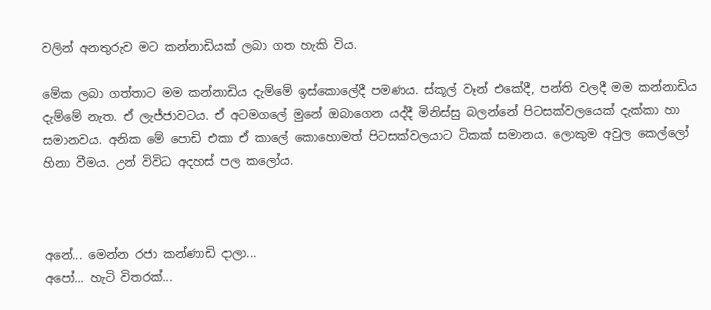වලින් අනතුරුව මට කන්නාඩියක් ලබා ගත හැකි විය.

මේක ලබා ගත්තාට මම කන්නාඩිය දැම්මේ ඉස්කොලේදී පමණය. ස්කූල් වෑන් එකේදී, පන්ති වලදී මම කන්නාඩිය දැම්මේ නැත. ඒ ලැජ්ජාවටය. ඒ අටමගලේ මුනේ ඔබාගෙන යද්දී මිනිස්සු බලන්නේ පිටසක්වලයෙක් දැක්කා හා සමානවය. අනික මේ පොඩි එකා ඒ කාලේ කොහොමත් පිටසක්වලයාට ටිකක් සමානය. ලොකුම අවුල කෙල්ලෝ හිනා වීමය. උන් විවිධ අදහස් පල කලෝය.



අනේ... මෙන්න රජා කන්ණාඩි දාලා...
අපෝ... හැටි විතරක්...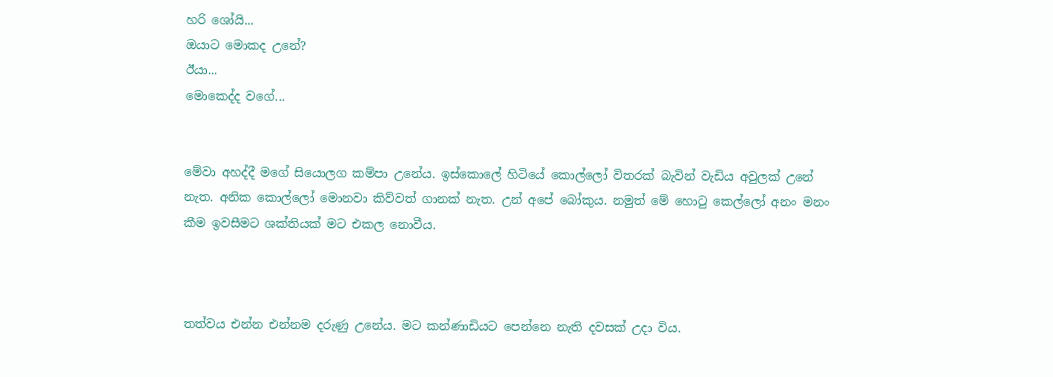හරි ශෝයි...
ඔයාට මොකද උනේ?
ඊයා...
මොකෙද්ද වගේ...


මේවා අහද්දී මගේ සියොලග කම්පා උනේය. ඉස්කොලේ හිටියේ කොල්ලෝ විතරක් බැවින් වැඩිය අවුලක් උනේ නැත. අනික කොල්ලෝ මොනවා කිව්වත් ගානක් නැත. උන් අපේ බෝකුය. නමුත් මේ හොටු කෙල්ලෝ අනං මනං කීම ඉවසීමට ශක්තියක් මට එකල නොවීය.



තත්වය එන්න එන්නම දරුණු උනේය. මට කන්ණාඩියට පෙන්නෙ නැති දවසක් උදා විය.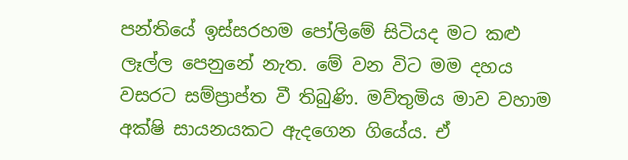පන්තියේ ඉස්සරහම පෝලිමේ සිටියද මට කළු ලෑල්ල පෙනුනේ නැත. මේ වන විට මම දහය වසරට සම්ප්‍රාප්ත වී තිබුණි. මව්තුමිය මාව වහාම අක්ෂි සායනයකට ඇදගෙන ගියේය. ඒ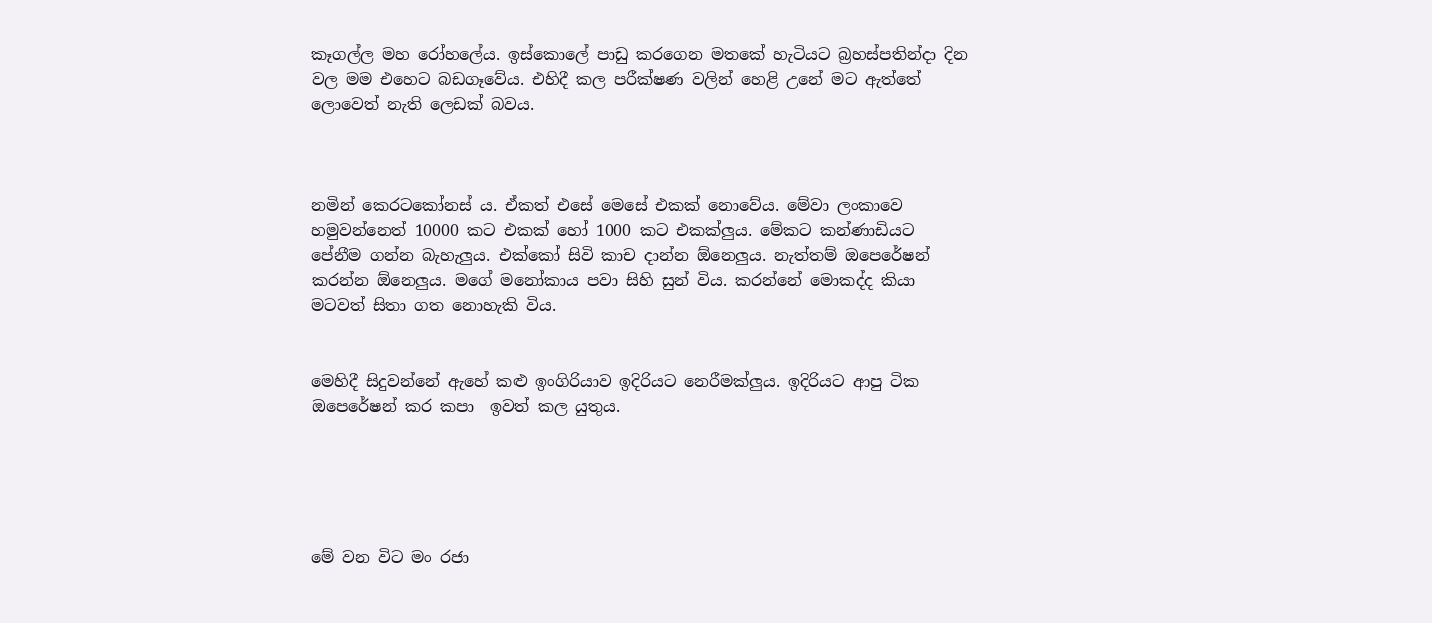කෑගල්ල මහ රෝහලේය. ඉස්කොලේ පාඩු කරගෙන මතකේ හැටියට බ්‍රහස්පතින්දා දින වල මම එහෙට බඩගෑවේය. එහිදී කල පරීක්ෂණ වලින් හෙළි උනේ මට ඇත්තේ ලොවෙත් නැති ලෙඩක් බවය.



නමින් කෙරටකෝනස් ය. ඒකත් එසේ මෙසේ එකක් නොවේය. මේවා ලංකාවෙ හමුවන්නෙත් 10000 කට එකක් හෝ 1000 කට එකක්ලුය. මේකට කන්ණාඩියට පේනීම ගන්න බැහැලුය. එක්කෝ සිවි කාච දාන්න ඕනෙලුය. නැත්තම් ඔපෙරේෂන් කරන්න ඕනෙලුය. මගේ මනෝකාය පවා සිහි සුන් විය. කරන්නේ මොකද්ද කියා මටවත් සිතා ගත නොහැකි විය.


මෙහිදී සිදුවන්නේ ඇහේ කළු ඉංගිරියාව ඉදිරියට නෙරීමක්ලුය. ඉදිරියට ආපු ටික ඔපෙරේෂන් කර කපා  ඉවත් කල යුතුය.





මේ වන විට මං රජා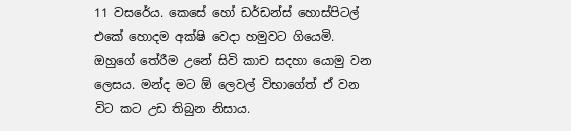11 වසරේය. කෙසේ හෝ ඩර්ඩන්ස් හොස්පිටල් එකේ හොදම අක්ෂි වෙදා හමුවට ගියෙමි. ඔහුගේ තේරීම උනේ සිවි කාච සදහා යොමු වන ලෙසය. මන්ද මට ඕ ලෙවල් විභාගේත් ඒ වන විට කට උඩ තිබුන නිසාය.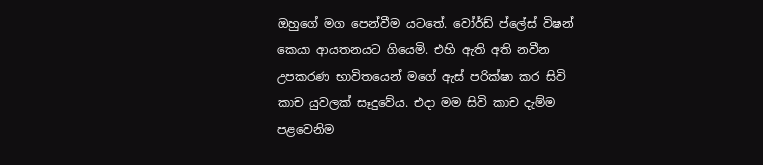ඔහුගේ මග පෙන්වීම යටතේ. වෝර්ඩ් ප්ලේස් විෂන් කෙයා ආයතනයට ගියෙමි. එහි ඇති අති නවීන උපකරණ භාවිතයෙන් මගේ ඇස් පරික්ෂා කර සිවි කාච යුවලක් සෑදුවේය. එදා මම සිවි කාච දැම්ම පළවෙනිම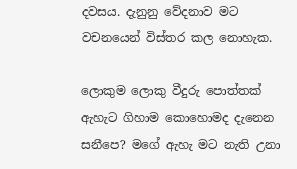දවසය. දැනුනු වේදනාව මට වචනයෙන් විස්තර කල නොහැක.

ලොකුම ලොකු වීදුරු පොත්තක් ඇහැට ගිහාම කොහොමද දැනෙන සනීපෙ? මගේ ඇහැ මට නැති උනා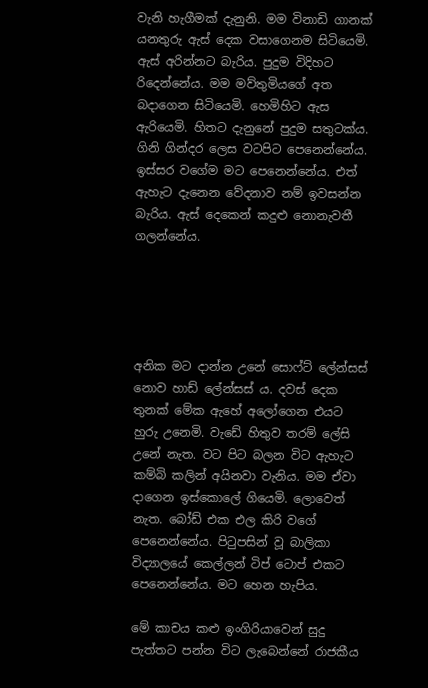වැනි හැගීමක් දැනුනි. මම විනාඩි ගානක් යනතුරු ඇස් දෙක වසාගෙනම සිටියෙමි. ඇස් අරින්නට බැරිය. පුදුම විදිහට රිදෙන්නේය. මම මව්තුමියගේ අත බදාගෙන සිටියෙමි. හෙමිහිට ඇස ඇරියෙමි. හිතට දැනුනේ පුදුම සතුටක්ය. ගිනි ගින්දර ලෙස වටපිට පෙනෙන්නේය. ඉස්සර වගේම මට පෙනෙන්නේය. එත් ඇහැට දැනෙන වේදනාව නම් ඉවසන්න බැරිය. ඇස් දෙකෙන් කදුළු නොනැවතී ගලන්නේය.





අනික මට දාන්න උනේ සොෆ්ට් ලේන්සස් නොව හාඩ් ලේන්සස් ය. දවස් දෙක තුනක් මේක ඇහේ අලෝගෙන එයට හුරු උනෙමි. වැඩේ හිතුව තරම් ලේසි උනේ නැත. වට පිට බලන විට ඇහැට කම්බි කලින් අයිනවා වැනිය. මම ඒවා දාගෙන ඉස්කොලේ ගියෙමි. ලොවෙත් නැත. බෝඩ් එක එල කිරි වගේ පෙනෙන්නේය. පිටුපසින් වූ බාලිකා විද්‍යාලයේ කෙල්ලන් ටිප් ටොප් එකට පෙනෙන්නේය. මට හෙන හැපිය.

මේ කාචය කළු ඉංගිරියාවෙන් සුදු පැත්තට පන්න විට ලැබෙන්නේ රාජකීය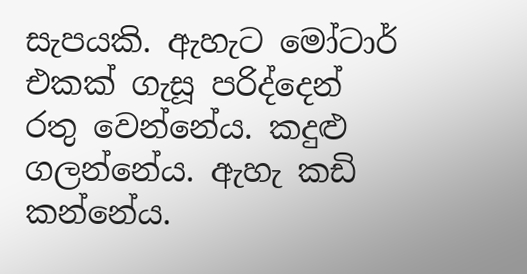සැපයකි. ඇහැට මෝටාර් එකක් ගැසූ පරිද්දෙන් රතු වෙන්නේය. කදුළු ගලන්නේය. ඇහැ කඩි කන්නේය.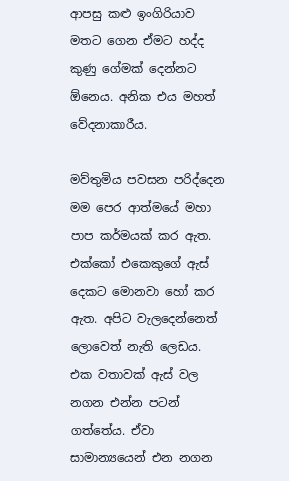ආපසු කළු ඉංගිරියාව මතට ගෙන ඒමට හද්ද කුණු ගේමක් දෙන්නට ඕනෙය. අනික එය මහත් වේදනාකාරීය.

මව්තුමිය පවසන පරිද්දෙන මම පෙර ආත්මයේ මහා පාප කර්මයක් කර ඇත. එක්කෝ එකෙකුගේ ඇස් දෙකට මොනවා හෝ කර ඇත. අපිට වැලදෙන්නෙත් ලොවෙත් නැති ලෙඩය. එක වතාවක් ඇස් වල නගන එන්න පටන් ගත්තේය. ඒවා සාමාන්‍යයෙන් එන නගන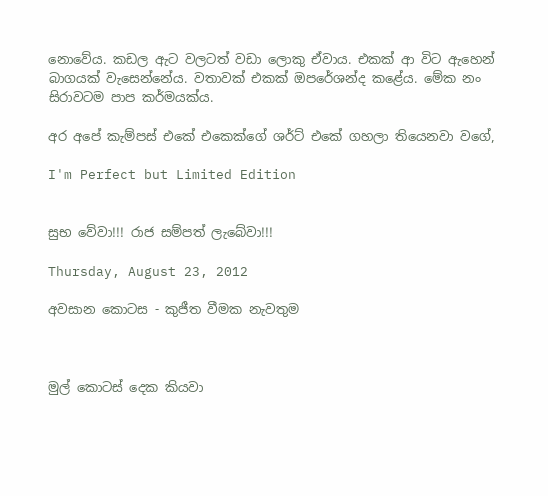නොවේය. කඩල ඇට වලටත් වඩා ලොකු ඒවාය. එකක් ආ විට ඇහෙන් බාගයක් වැසෙන්නේය. වතාවක් එකක් ඔපරේශන්ද කළේය. මේක නං සිරාවටම පාප කර්මයක්ය.

අර අපේ කැම්පස් එකේ එකෙක්ගේ ශර්ට් එකේ ගහලා තියෙනවා වගේ,

I'm Perfect but Limited Edition


සුභ වේවා!!! රාජ සම්පත් ලැබේවා!!!

Thursday, August 23, 2012

අවසාන කොටස - කුජීත වීමක නැවතුම



මුල් කොටස් දෙක කියවා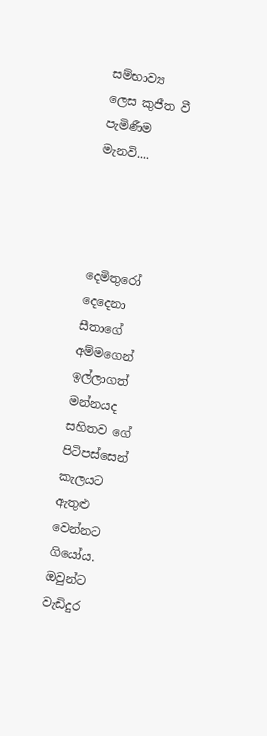සම්භාව්‍ය ලෙස කුජීත වී පැමිණීම මැනවි....




දෙමිතුරෝ දෙදෙනා සීතාගේ අම්මගෙන් ඉල්ලාගත් මන්නයද සහිතව ගේ පිටිපස්සෙන් කැලයට ඇතුළු වෙන්නට ගියෝය. ඔවුන්ට වැඩිදුර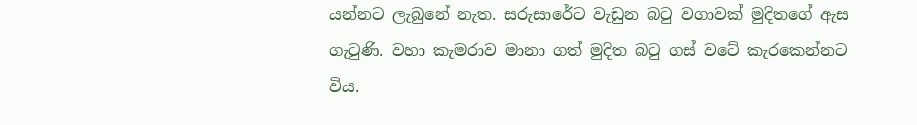යන්නට ලැබුනේ නැත. සරුසාරේට වැඩුන බටු වගාවක් මුදිතගේ ඇස ගැටුණි. වහා කැමරාව මානා ගත් මුදිත බටු ගස් වටේ කැරකෙන්නට විය.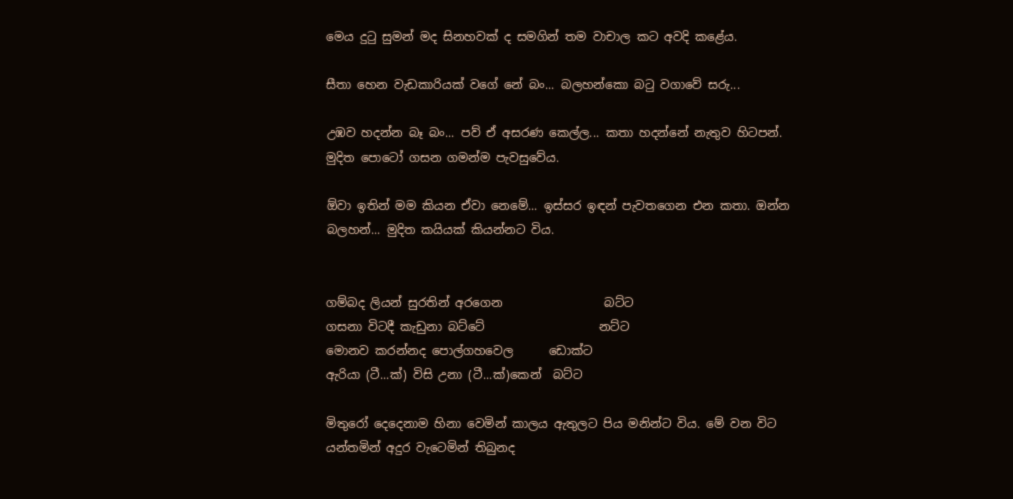මෙය දුටු සුමන් මද සිනහවක් ද සමගින් තම වාචාල කට අවදි කළේය.

සීතා හෙන වැඩකාරියක් වගේ නේ බං... බලහන්කො බටු වගාවේ සරු...

උඹව හදන්න බෑ බං... පව් ඒ අසරණ කෙල්ල... කතා හදන්නේ නැතුව හිටපන්. මුදිත පොටෝ ගසන ගමන්ම පැවසුවේය.

ඕවා ඉතින් මම කියන ඒවා නෙමේ... ඉස්සර ඉඳන් පැවතගෙන එන කතා. ඔන්න බලහන්... මුදිත කයියක් කියන්නට විය.


ගම්බද ලියන් සුරතින් අරගෙන                 බට්ට
ගසනා විටදී කැඩුනා බට්ටේ                   නට්ට
මොනව කරන්නද පොල්ගහවෙල      ඩොක්ට
ඇරියා (ටී...ක්) විසි උනා (ටී...ක්)කෙන්  බට්ට

මිතුරෝ දෙදෙනාම හිනා වෙමින් කාලය ඇතුලට පිය මනින්ට විය. මේ වන විට යන්තමින් අදුර වැටෙමින් තිබුනද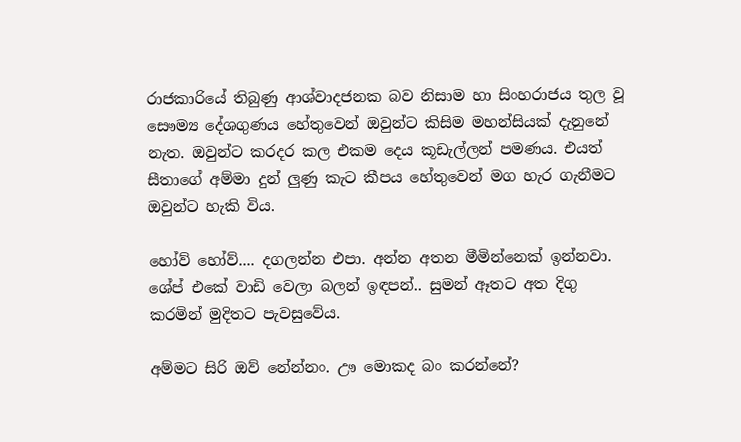රාජකාරියේ තිබුණු ආශ්වාදජනක බව නිසාම හා සිංහරාජය තුල වූ සෞම්‍ය දේශගුණය හේතුවෙන් ඔවුන්ට කිසිම මහන්සියක් දැනුනේ නැත. ඔවුන්ට කරදර කල එකම දෙය කූඩැල්ලන් පමණය. එයත් සීතාගේ අම්මා දුන් ලුණු කැට කීපය හේතුවෙන් මග හැර ගැනීමට ඔවුන්ට හැකි විය.

හෝව් හෝව්.... දගලන්න එපා. අන්න අතන මීමින්නෙක් ඉන්නවා. ශේප් එකේ වාඩි වෙලා බලන් ඉඳපන්.. සුමන් ඈතට අත දිගු කරමින් මුදිතට පැවසුවේය.

අම්මට සිරි ඔව් නේන්නං. ඌ මොකද බං කරන්නේ?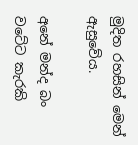මුදිත රහසින් මෙන් ඇසුවේය.

අනේ මන්ද බං වටේට කැරකි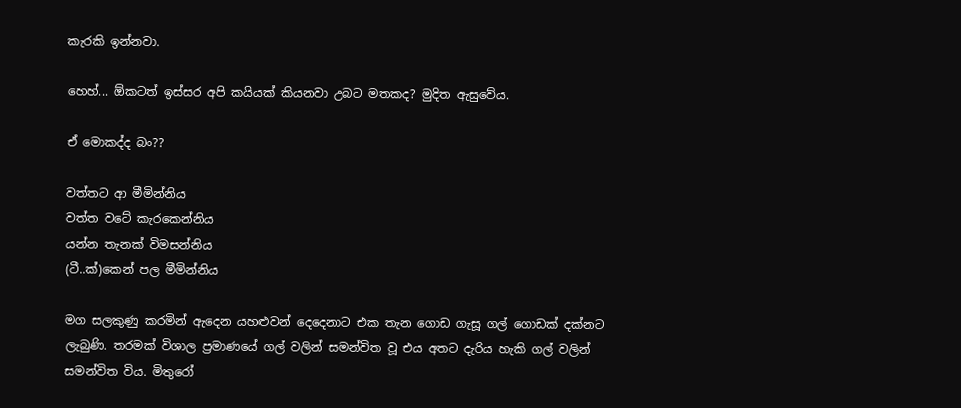කැරකි ඉන්නවා.

හෙහ්... ඕකටත් ඉස්සර අපි කයියක් කියනවා උබට මතකද? මුදිත ඇසුවේය.

ඒ මොකද්ද බං??

වත්තට ආ මීමින්නිය
වත්ත වටේ කැරකෙන්නිය‍
යන්න තැනක් විමසන්නිය
(ටී..ක්)කෙන් පල මීමින්නිය

මග සලකුණු කරමින් ඇදෙන යහළුවන් දෙදෙනාට එක තැන ගොඩ ගැසූ ගල් ගොඩක් දක්නට ලැබුණි. තරමක් විශාල ප්‍රමාණයේ ගල් වලින් සමන්විත වූ එය අතට දැරිය හැකි ගල් වලින් සමන්විත විය. මිතුරෝ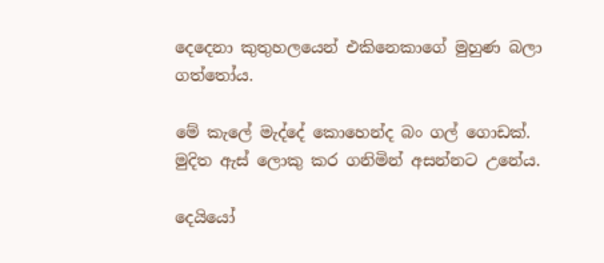දෙදෙනා කුතුහලයෙන් එකිනෙකාගේ මුහුණ බලා ගත්තෝය.

මේ කැලේ මැද්දේ කොහෙන්ද බං ගල් ගොඩක්. මුදිත ඇස් ලොකු කර ගනිමින් අසන්නට උනේය.

දෙයියෝ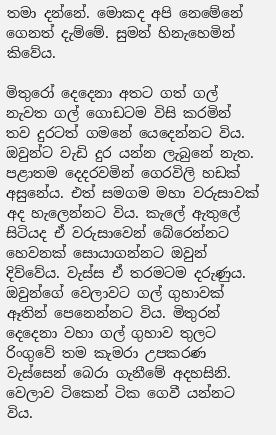තමා දන්නේ. මොකද අපි නෙමේනේ ගෙනත් දැම්මේ. සුමන් හිනැහෙමින් කිවේය.

මිතුරෝ දෙදෙනා අතට ගත් ගල් නැවත ගල් ගොඩටම විසි කරමින් තව දුරටත් ගමනේ යෙදෙන්නට විය. ඔවුන්ට වැඩි දුර යන්න ලැබුනේ නැත. පළාතම දෙදරවමින් ගෙරවිලි හඩක් අසුනේය. එත් සමගම මහා වරුසාවක් අද හැලෙන්නට විය. කැලේ ඇතුලේ සිටියද ඒ වරුසාවෙන් බේරෙන්නට හෙවනක් සොයාගන්නට ඔවුන් දිව්වේය. වැස්ස ඒ තරමටම දරුණුය. ඔවුන්ගේ වෙලාවට ගල් ගුහාවක් ඈතින් පෙනෙන්නට විය. මිතුරන් දෙදෙනා වහා ගල් ගුහාව තුලට රිංගුවේ තම කැමරා උපකරණ වැස්සෙන් බෙරා ගැනීමේ අදහසිනි.  වෙලාව ටිකෙන් ටික ගෙවී යන්නට විය.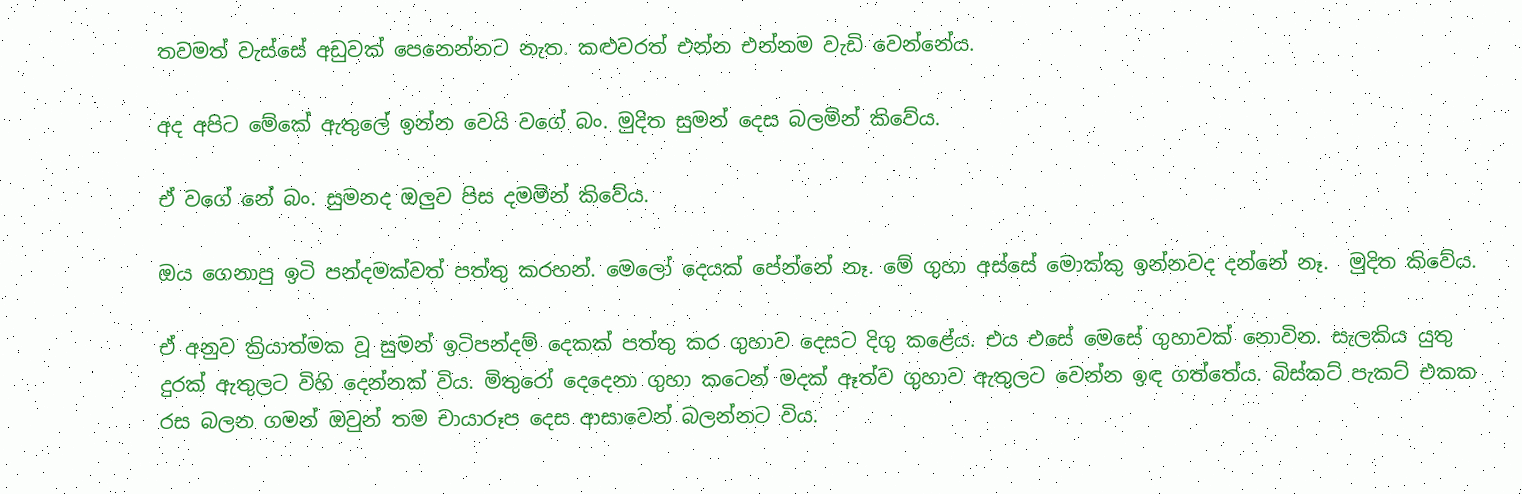තවමත් වැස්සේ අඩුවක් පෙනෙන්නට නැත. කළුවරත් එන්න එන්නම වැඩි වෙන්නේය.

අද අපිට මේකේ ඇතුලේ ඉන්න වෙයි වගේ බං. මුදිත සුමන් දෙස බලමින් කිවේය.

ඒ වගේ නේ බං. සුමනද ඔලුව පිස දමමින් කිවේය.

ඔය ගෙනාපු ඉටි පන්දමක්වත් පත්තු කරහන්. මෙලෝ දෙයක් පේන්නේ නෑ. මේ ගුහා අස්සේ මොක්කු ඉන්නවද දන්නේ නෑ.  මුදිත කිවේය.

ඒ අනුව ක්‍රියාත්මක වූ සුමන් ඉටිපන්දම් දෙකක් පත්තු කර ගුහාව දෙසට දිගු කළේය. එය එසේ මෙසේ ගුහාවක් නොවින. සැලකිය යුතු දුරක් ඇතුලට විහි දෙන්නක් විය. මිතුරෝ දෙදෙනා ගුහා කටෙන් මදක් ඈත්ව ගුහාව ඇතුලට වෙන්න ඉඳ ගත්තේය. බිස්කට් පැකට් එකක රස බලන ගමන් ඔවුන් තම චායාරූප දෙස ආසාවෙන් බලන්නට විය.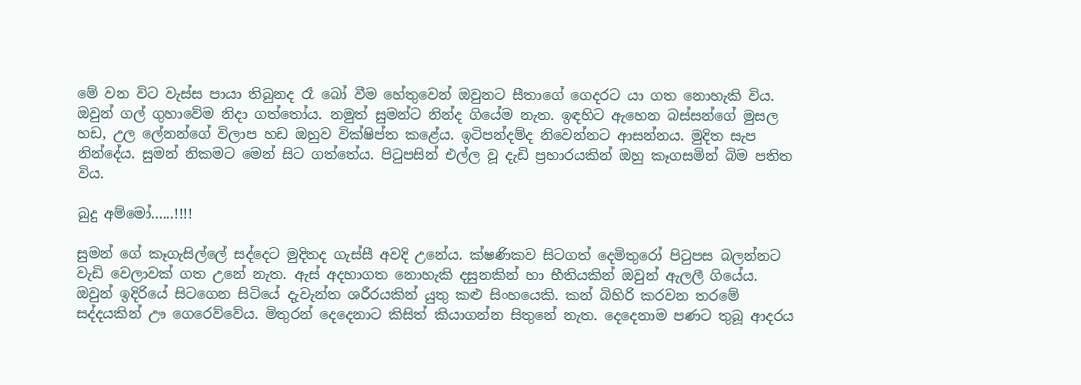මේ වන විට වැස්ස පායා තිබුනද රෑ බෝ වීම හේතුවෙන් ඔවුනට සීතාගේ ගෙදරට යා ගත නොහැකි විය. ඔවුන් ගල් ගුහාවේම නිදා ගත්තෝය. නමුත් සුමන්ට නින්ද ගියේම නැත. ඉඳහිට ඇහෙන බස්සන්ගේ මුසල හඩ, උල ලේනන්ගේ විලාප හඩ ඔහුව වික්ෂිප්ත කළේය. ඉටිපන්දම්ද නිවෙන්නට ආසන්නය. මුදිත සැප නින්දේය. සුමන් නිකමට මෙන් සිට ගත්තේය. පිටුපසින් එල්ල වූ දැඩි ප්‍රහාරයකින් ඔහු කෑගසමින් බිම පතිත විය.

බුදු අම්මෝ......!!!!

සුමන් ගේ කෑගැසිල්ලේ සද්දෙට මුදිතද ගැස්සී අවදි උනේය. ක්ෂණිකව සිටගත් දෙමිතුරෝ පිටුපස බලන්නට වැඩි වෙලාවක් ගත උනේ නැත. ඇස් අදහාගත නොහැකි දසුනකින් හා භීතියකින් ඔවුන් ඇලලී ගියේය. ඔවුන් ඉදිරියේ සිටගෙන සිටියේ දැවැන්ත ශරීරයකින් යුතු කළු සිංහයෙකි. කන් බිහිරි කරවන තරමේ සද්දයකින් ඌ ගෙරෙව්වේය. මිතුරන් දෙදෙනාට කිසිත් කියාගන්න සිතුනේ නැත. දෙදෙනාම පණට තුබූ ආදරය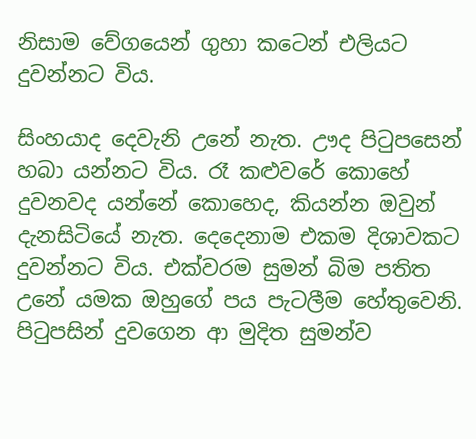නිසාම වේගයෙන් ගුහා කටෙන් එලියට දුවන්නට විය.

සිංහයාද දෙවැනි උනේ නැත. ඌද පිටුපසෙන් හබා යන්නට විය. රෑ කළුවරේ කොහේ දුවනවද යන්නේ කොහෙද, කියන්න ඔවුන් දැනසිටියේ නැත. දෙදෙනාම එකම දිශාවකට දුවන්නට විය. එක්වරම සුමන් බිම පතිත උනේ යමක ඔහුගේ පය පැටලීම හේතුවෙනි. පිටුපසින් දුවගෙන ආ මුදිත සුමන්ව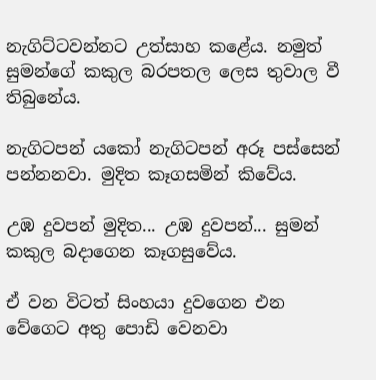නැගිට්ටවන්නට උත්සාහ කළේය. නමුත් සුමන්ගේ කකුල බරපතල ලෙස තුවාල වී තිබුනේය.

නැගිටපන් යකෝ නැගිටපන් අරූ පස්සෙන් පන්නනවා. මුදිත කෑගසමින් කිවේය.

උඹ දුවපන් මුදිත... උඹ දුවපන්... සුමන් කකුල බදාගෙන කෑගසුවේය.

ඒ වන විටත් සිංහයා දුවගෙන එන වේගෙට අතු පොඩි වෙනවා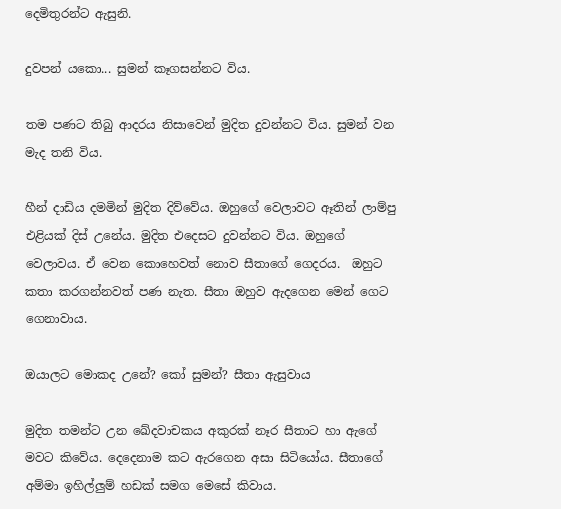දෙමිතුරන්ට ඇසුනි.

දුවපන් යකො... සුමන් කෑගසන්නට විය.

තම පණට තිබු ආදරය නිසාවෙන් මුදිත දුවන්නට විය. සුමන් වන මැද තනි විය.

හීන් දාඩිය දමමින් මුදිත දිව්වේය. ඔහුගේ වෙලාවට ඈතින් ලාම්පු එළියක් දිස් උනේය. මුදිත එදෙසට දුවන්නට විය. ඔහුගේ වෙලාවය. ඒ වෙන කොහෙවත් නොව සීතාගේ ගෙදරය.  ඔහුට කතා කරගන්නවත් පණ නැත. සීතා ඔහුව ඇදගෙන මෙන් ගෙට ගෙනාවාය.

ඔයාලට මොකද උනේ? කෝ සුමන්? සීතා ඇසුවාය

මුදිත තමන්ට උන ‍ඛේදවාචකය අකුරක් නෑර සීතාට හා ඇගේ මවට කිවේය. දෙදෙනාම කට ඇරගෙන අසා සිටියෝය. සීතාගේ අම්මා ඉහිල්ලුම් හඩක් සමග මෙසේ කිවාය.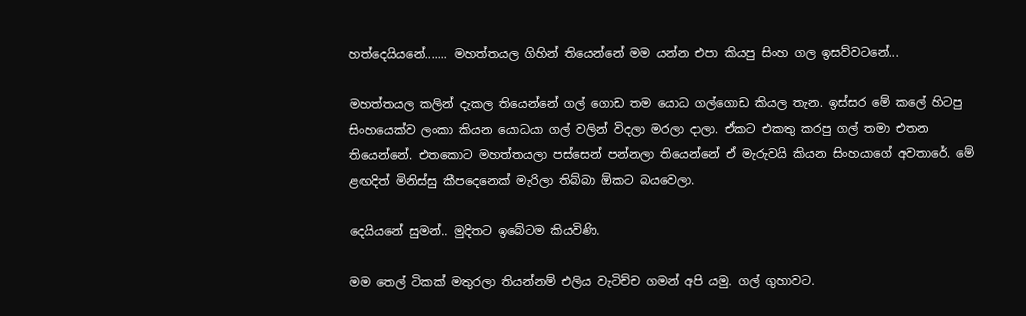හත්දෙයියනේ....... මහත්තයල ගිහින් තියෙන්නේ මම යන්න එපා කියපු සිංහ ගල ඉසව්වටනේ...

මහත්තයල කලින් දැකල තියෙන්නේ ගල් ගොඩ තම යොධ ගල්ගොඩ කියල තැන. ඉස්සර මේ කලේ හිටපු සිංහයෙක්ව ලංකා කියන යොධයා ගල් වලින් විදලා මරලා දාලා. ඒකට එකතු කරපු ගල් තමා එතන තියෙන්නේ. එතකොට මහත්තයලා පස්සෙන් පන්නලා තියෙන්නේ ඒ මැරුවයි කියන සිංහයාගේ අවතාරේ. මේ ළඟදිත් මිනිස්සු කීපදෙනෙක් මැරිලා තිබ්බා ඕකට බයවෙලා.

දෙයියනේ සුමන්.. මුදිතට ඉබේටම කියවිණි.

මම තෙල් ටිකක් මතුරලා තියන්නම් එලිය වැටිච්ච ගමන් අපි යමු. ගල් ගුහාවට.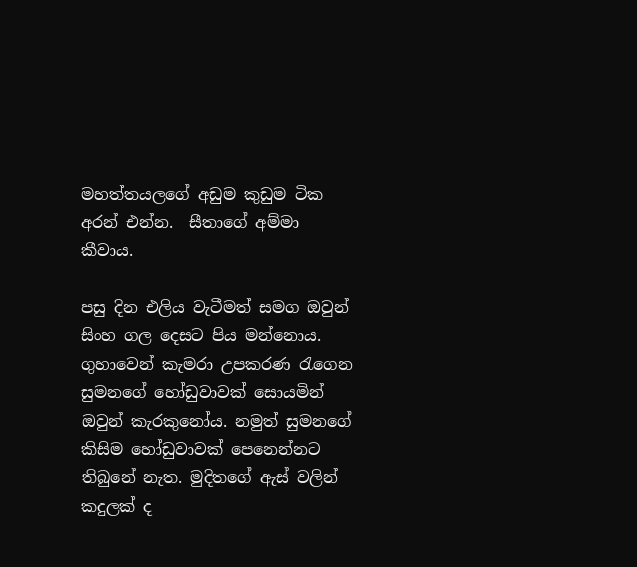මහත්තයලගේ අඩුම කුඩුම ටික අරන් එන්න.  සීතාගේ අම්මා කීවාය.

පසු දින එලිය වැටීමත් සමග ඔවුන් සිංහ ගල දෙසට පිය මන්නොය. ගුහාවෙන් කැමරා උපකරණ රැගෙන සුමනගේ හෝඩුවාවක් සොයමින් ඔවුන් කැරකුනෝය. නමුත් සුමනගේ කිසිම හෝඩුවාවක් පෙනෙන්නට තිබුනේ නැත. මුදිතගේ ඇස් වලින් කදුලක් ද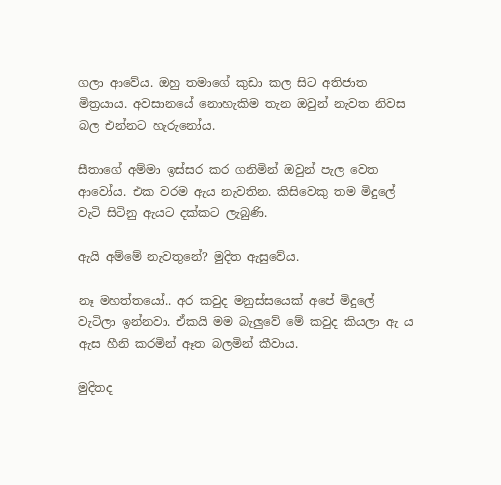ගලා ආවේය. ඔහු තමාගේ කුඩා කල සිට අතිජාත මිත්‍රයාය. අවසානයේ නොහැකිම තැන ඔවුන් නැවත නිවස බල එන්නට හැරුනෝය.

සීතාගේ අම්මා ඉස්සර කර ගනිමින් ඔවුන් පැල වෙත ආවෝය. එක වරම ඇය නැවතින. කිසිවෙකු තම මිදුලේ වැටි සිටිනු ඇයට දක්කට ලැබුණි.

ඇයි අම්මේ නැවතුනේ? මුදිත ඇසුවේය.

නෑ මහත්තයෝ.. අර කවුද මනුස්සයෙක් අපේ මිදුලේ වැටිලා ඉන්නවා. ඒකයි මම බැලුවේ මේ කවුද කියලා ඇ ය ඇස හීනි කරමින් ඈත බලමින් කීවාය.

මුදිතද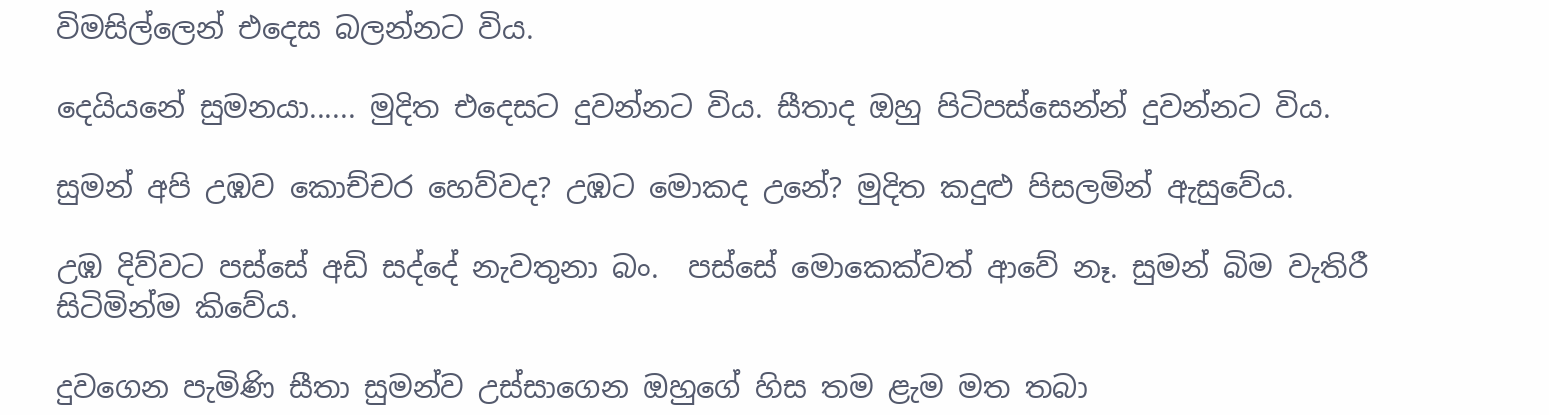විමසිල්ලෙන් එදෙස බලන්නට විය.

දෙයියනේ සුමනයා...... මුදිත එදෙසට දුවන්නට විය. සීතාද ඔහු පිටිපස්සෙන්න් දුවන්නට විය.

සුමන් අපි උඹව කොච්චර හෙව්වද? උඹට මොකද උනේ? මුදිත කදුළු පිසලමින් ඇසුවේය.

උඹ දිව්වට පස්සේ අඩි සද්දේ නැවතුනා බං.  පස්සේ මොකෙක්වත් ආවේ නෑ. සුමන් බිම වැතිරී සිටිමින්ම කිවේය.

දුවගෙන පැමිණි සීතා සුමන්ව උස්සාගෙන ඔහුගේ හිස තම ළැම මත තබා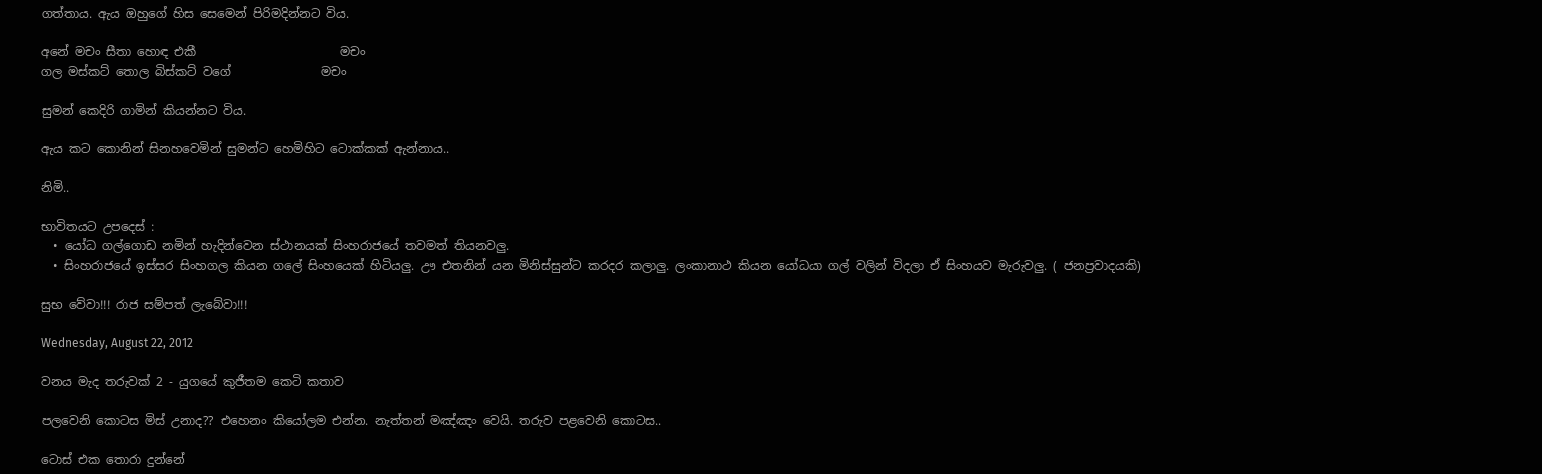ගත්තාය. ඇය ඔහුගේ හිස සෙමෙන් පිරිමදින්නට විය.

අනේ මචං සීතා හොඳ එකී                        මචං
ගල මස්කට් තොල බිස්කට් වගේ               මචං

සුමන් කෙදිරි ගාමින් කියන්නට විය.

ඇය කට කොනින් සිනහවෙමින් සුමන්ට හෙමිහිට ටොක්කක් ඇන්නාය..

නිමි..

භාවිතයට උපදෙස් :
  • යෝධ ගල්ගොඩ නමින් හැදින්වෙන ස්ථානයක් සිංහරාජයේ තවමත් තියනවලු.
  • සිංහරාජයේ ඉස්සර සිංහගල කියන ගලේ සිංහයෙක් හිටියලු. ඌ එතනින් යන මිනිස්සුන්ට කරදර කලාලු. ලංකානාථ කියන යෝධයා ගල් වලින් විදලා ඒ සිංහයව මැරුවලු. ( ජනප්‍රවාදයකි)

සුභ වේවා!!! රාජ සම්පත් ලැබේවා!!!

Wednesday, August 22, 2012

වනය මැද තරුවක් 2 - යුගයේ කුජීතම කෙටි කතාව

පලවෙනි කොටස මිස් උනාද?? එහෙනං කියෝලම එන්න. නැත්තන් මඤ්ඤං වෙයි. තරුව පළවෙනි කොටස..

ටොස් එක තොරා දුන්නේ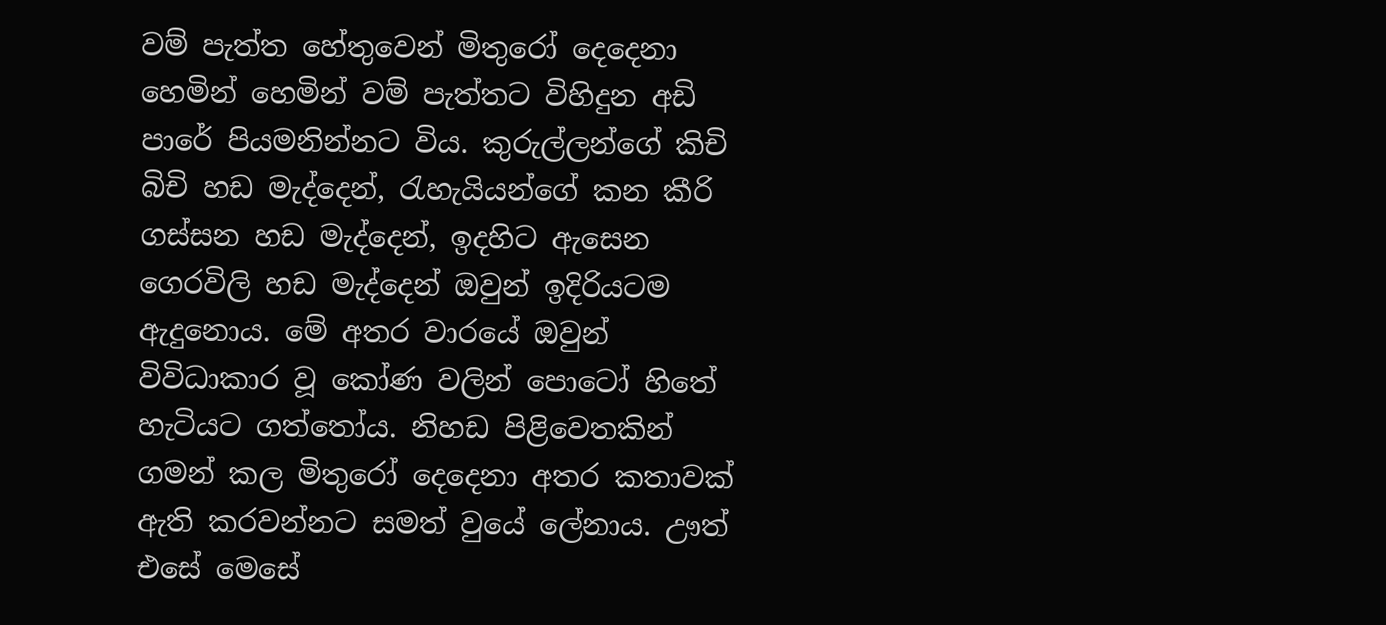වම් පැත්ත හේතුවෙන් මිතුරෝ දෙදෙනා හෙමින් හෙමින් වම් පැත්තට විහිදුන අඩි පාරේ පියමනින්නට විය. කුරුල්ලන්ගේ කිචි බිචි හඩ මැද්දෙන්, රැහැයියන්ගේ කන කීරි ගස්සන හඩ මැද්දෙන්, ඉදහිට ඇසෙන ගෙරවිලි හඩ මැද්දෙන් ඔවුන් ඉදිරියටම ඇදුනොය. මේ අතර වාරයේ ඔවුන් විවිධාකාර වූ කෝණ වලින් පොටෝ හිතේ හැටියට ගත්තෝය. නිහඩ පිළිවෙතකින් ගමන් කල මිතුරෝ දෙදෙනා අතර කතාවක් ඇති කරවන්නට සමත් වුයේ ලේනාය. ඌත් එසේ මෙසේ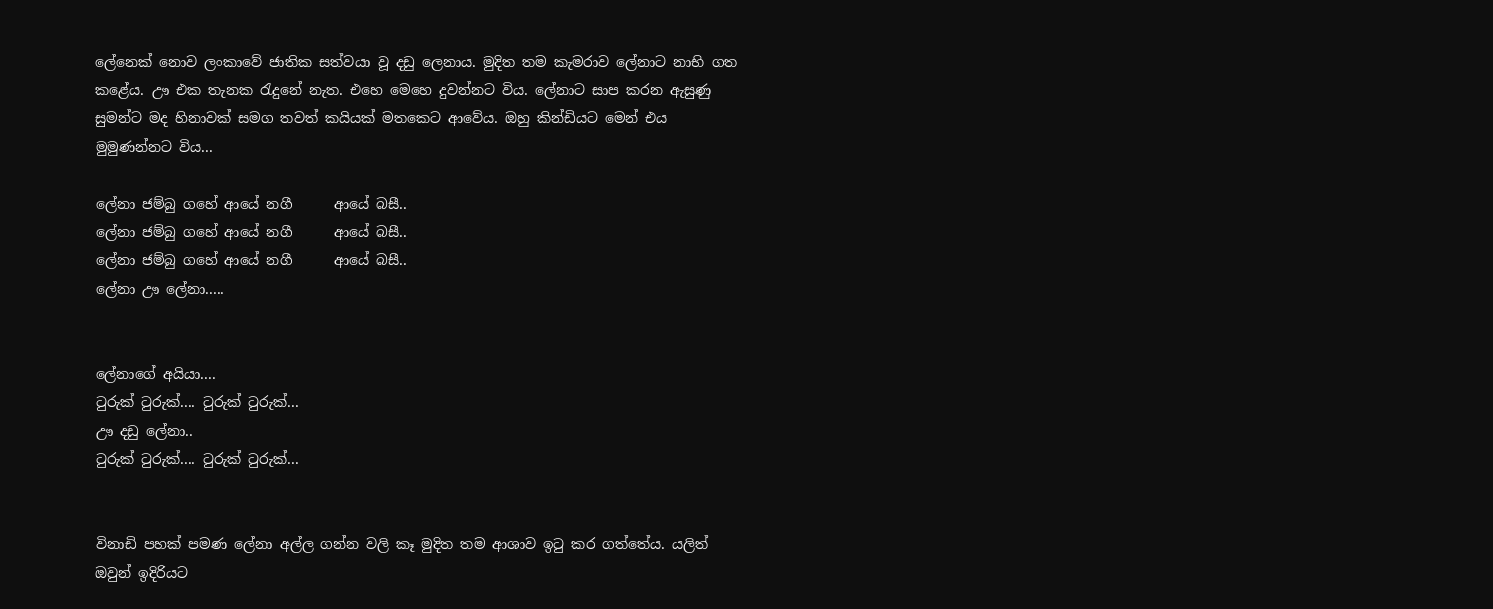ලේනෙක් නොව ලංකාවේ ජාතික සත්වයා වූ දඩු ලෙනාය. මුදිත තම කැමරාව ලේනාට නාභි ගත කළේය. ඌ එක තැනක රැදුනේ නැත. එහෙ මෙහෙ දුවන්නට විය. ලේනාට සාප කරන ඇසුණු සුමන්ට මද හිනාවක් සමග තවත් කයියක් මතකෙට ආවේය. ඔහු කින්ඩියට මෙන් එය මුමුණන්නට විය...

ලේනා ජම්බු ගහේ ආයේ නගී      ආයේ බසී..
ලේනා ජම්බු ගහේ ආයේ නගී      ආයේ බසී..
ලේනා ජම්බු ගහේ ආයේ නගී      ආයේ බසී..
ලේනා ඌ ලේනා.....


ලේනාගේ අයියා....
ටුරුක් ටුරුක්.... ටුරුක් ටුරුක්...
ඌ දඩු ලේනා..
ටුරුක් ටුරුක්.... ටුරුක් ටුරුක්...


විනාඩි පහක් පමණ ලේනා අල්ල ගන්න වලි කෑ මුදිත තම ආශාව ඉටු කර ගත්තේය. යලිත් ඔවුන් ඉදිරියට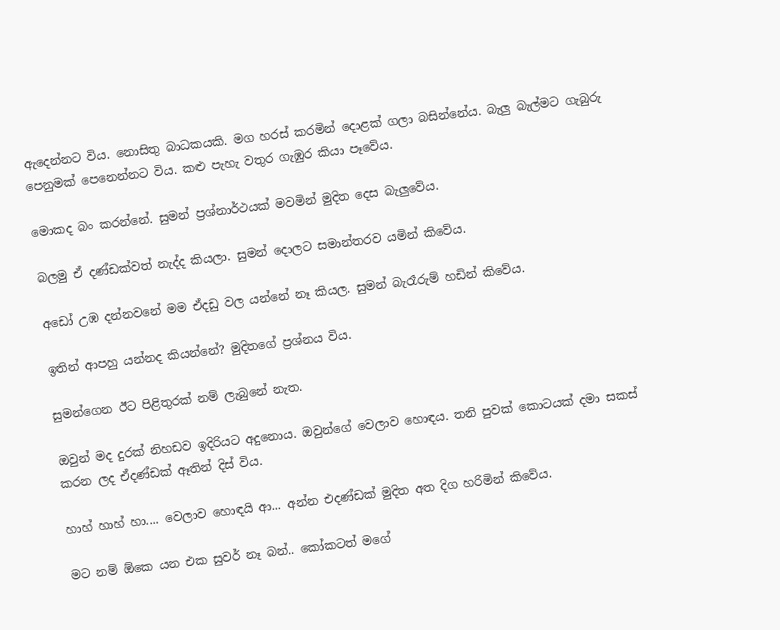ඇදෙන්නට විය. නොසිතු බාධකයකි. මග හරස් කරමින් දොළක් ගලා බසින්නේය. බැලු බැල්මට ගැබුරු පෙනුමක් පෙනෙන්නට විය. කළු පැහැ වතුර ගැඹුර කියා පෑවේය.

මොකද බං කරන්නේ. සුමන් ප්‍රශ්නාර්ථයක් මවමින් මුදිත දෙස බැලුවේය.

බලමු ඒ දණ්ඩක්වත් නැද්ද කියලා. සුමන් දොලට සමාන්තරව යමින් කිවේය.

අඩෝ උඹ දන්නවනේ මම ඒදඩු වල යන්නේ නෑ කියල. සුමන් බැරෑරුම් හඩින් කිවේය.

ඉතින් ආපහු යන්නද කියන්නේ? මුදිතගේ ප්‍රශ්නය විය.

සුමන්ගෙන ඊට පිළිතුරක් නම් ලැබුනේ නැත.

ඔවුන් මද දුරක් නිහඩව ඉදිරියට අදුනොය. ඔවුන්ගේ වෙලාව හොඳය. තනි පුවක් කොටයක් දමා සකස් කරන ලද ඒදණ්ඩක් ඈතින් දිස් විය.

හාහ් හාහ් හා.... වෙලාව හොඳයි ආ... අන්න එදණ්ඩක් මුදිත අත දිග හරිමින් කිවේය.

මට නම් ඕකෙ යන එක සුවර් නෑ බන්.. කෝකටත් මගේ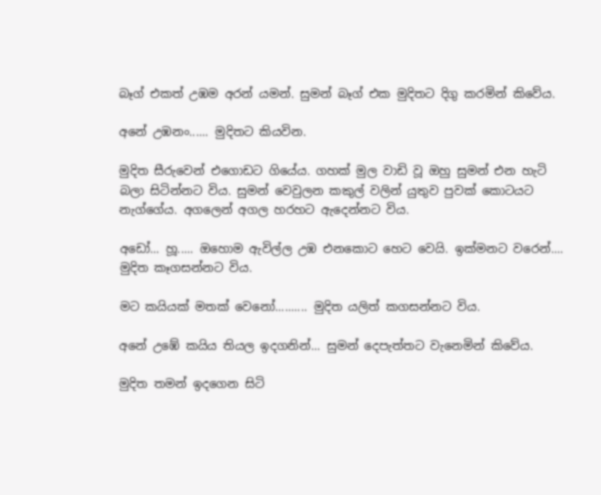බෑග් එකත් උඹම අරන් යමන්. සුමන් බෑග් එක මුදිතට දිගු කරමින් කිවේය.

අනේ උඹනං...... මුදිතට කියවින.

මුදිත සීරුවෙන් එගොඩට ගියේය. ගහක් මුල වාඩි වූ ඔහු සුමන් එන හැටි බලා සිටින්නට විය. සුමන් වෙවුලන කකුල් වලින් යුතුව පුවක් කොටයට නැග්ගේය. අගලෙන් අගල හරහට ඇදෙන්නට විය.

අඩෝ... හූ..... ඔහොම ඇවිල්ල උඹ එනකොට හෙට වෙයි. ඉක්මනට වරෙන්.... මුදිත කෑගසන්නට විය.

මට කයියක් මතක් වෙනෝ.......... මුදිත යලිත් කගසන්නට විය.

අනේ උඹේ කයිය තියල ඉදගනින්... සුමන් දෙපැත්තට වැනෙමින් කිවේය.

මුදිත තමන් ඉදගෙන සිටි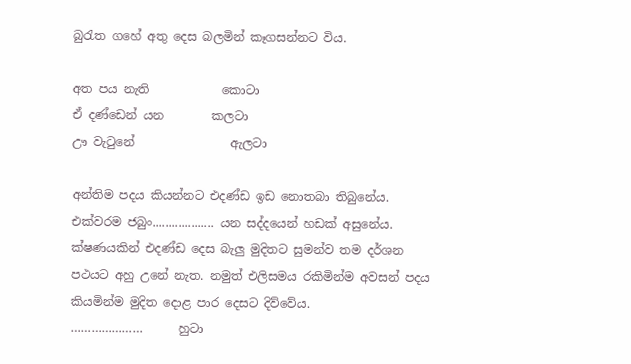බුරැත ගහේ අතු දෙස බලමින් කෑගසන්නට විය.

අත පය නැති            කොටා
ඒ දණ්ඩෙන් යන        කලටා
ඌ වැටුනේ                ඇලටා

අන්තිම පදය කියන්නට එදණ්ඩ ඉඩ නොතබා තිබුනේය. එක්වරම ජබුං................... යන සද්දයෙන් හඩක් අසුනේය. ක්ෂණයකින් එදණ්ඩ දෙස බැලු මුදිතට සුමන්ව තම දර්ශන පථයට අහු උනේ නැත. නමුත් එලිසමය රකිමින්ම අවසන් පදය කියමින්ම මුදිත දොළ පාර දෙසට දිව්වේය.
…………………      හුටා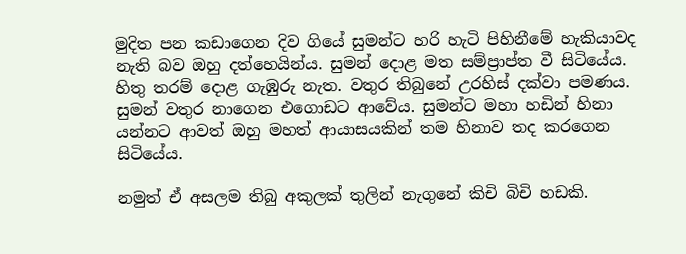මුදිත පන කඩාගෙන දිව ගියේ සුමන්ට හරි හැටි පිහිනීමේ හැකියාවද නැති බව ඔහු දත්හෙයින්ය. සුමන් දොළ මත සම්ප්‍රාප්ත වී සිටියේය. හිතු තරම් දොළ ගැඹුරු නැත. වතුර තිබුනේ උරහිස් දක්වා පමණය. සුමන් වතුර නාගෙන එගොඩට ආවේය. සුමන්ට මහා හඩින් හිනා යන්නට ආවත් ඔහු මහත් ආයාසයකින් තම හිනාව තද කරගෙන සිටියේය.

නමුත් ඒ අසලම තිබු අකුලක් තුලින් නැගුනේ කිචි බිචි හඩකි.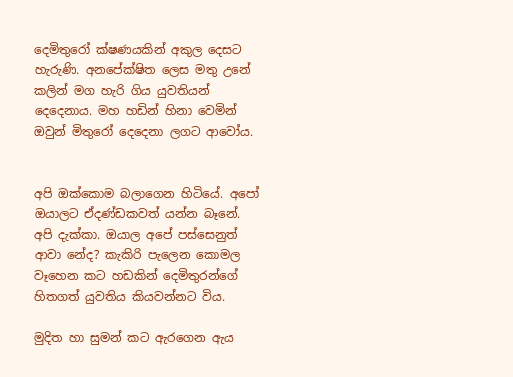දෙමිතුරෝ ක්ෂණයකින් අකුල දෙසට හැරුණි. අනපේක්ෂිත ලෙස මතු උනේ කලින් මග හැරි ගිය යුවතියන් දෙදෙනාය. මහ හඩින් හිනා වෙමින් ඔවුන් මිතුරෝ දෙදෙනා ලගට ආවෝය.


අපි ඔක්කොම බලාගෙන හිටියේ. අපෝ ඔයාලට ඒදණ්ඩකවත් යන්න බෑනේ. අපි දැක්කා. ඔයාල අපේ පස්සෙනුත් ආවා නේද? කැකිරි පැලෙන කොමල වෑහෙන කට හඩකින් දෙමිතුරන්ගේ හිතගත් යුවතිය කියවන්නට විය.

මුදිත හා සුමන් කට ඇරගෙන ඇය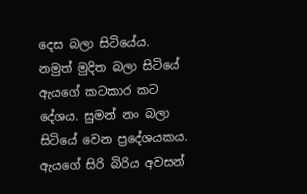දෙස බලා සිටියේය. නමුත් මුදිත බලා සිටියේ ඇයගේ කටකාර කට දේශය. සුමන් නං බලා සිටියේ වෙන ප්‍රදේශයකය. ඇයගේ සිරි බිරිය අවසන්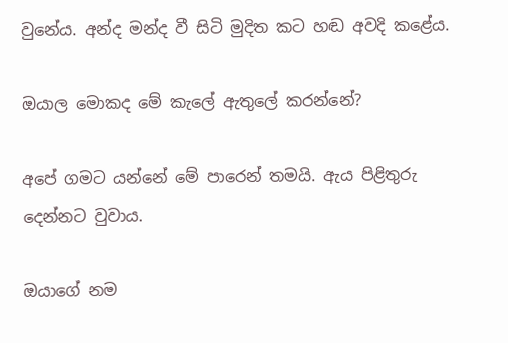වුනේය. අන්ද මන්ද වී සිටි මුදිත කට හඬ අවදි කළේය.

ඔයාල මොකද මේ කැලේ ඇතුලේ කරන්නේ?

අපේ ගමට යන්නේ මේ පාරෙන් තමයි. ඇය පිළිතුරු දෙන්නට වුවාය.

ඔයාගේ නම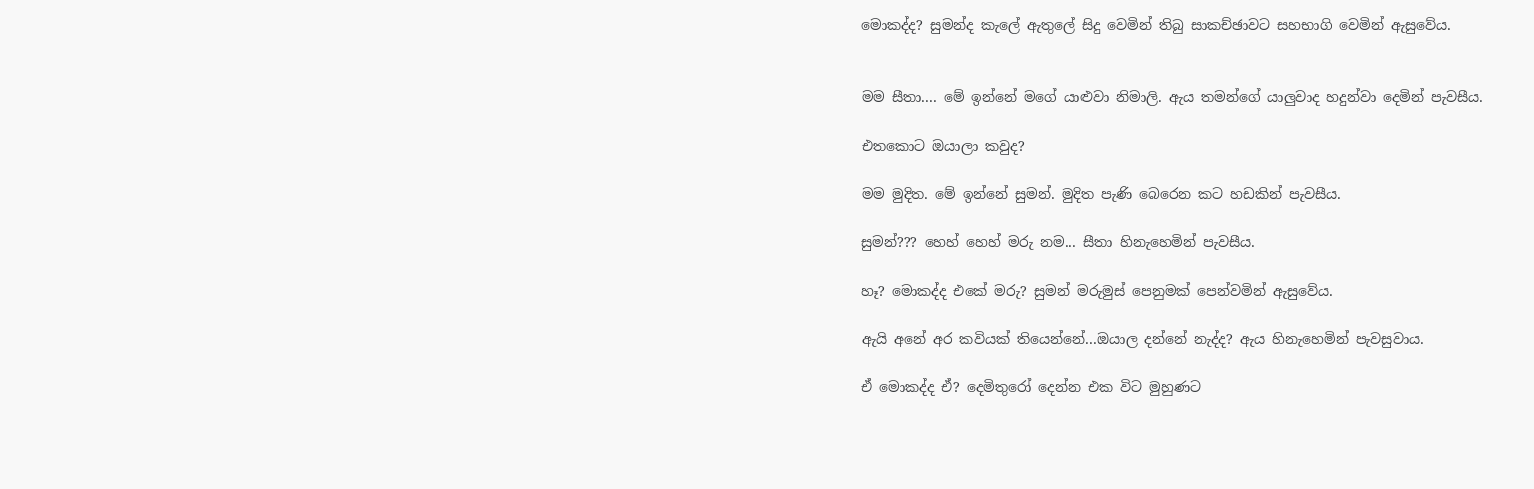මොකද්ද? සුමන්ද කැලේ ඇතුලේ සිදු වෙමින් තිබු සාකච්ඡාවට සහභාගි වෙමින් ඇසුවේය.


මම සීතා.... මේ ඉන්නේ මගේ යාළුවා නිමාලි. ඇය තමන්ගේ යාලුවාද හදුන්වා දෙමින් පැවසීය.

එතකොට ඔයාලා කවුද?

මම මුදිත. මේ ඉන්නේ සුමන්. මුදිත පැණි බෙරෙන කට හඩකින් පැවසීය.

සුමන්??? හෙහ් හෙහ් මරු නම... සීතා හිනැහෙමින් පැවසීය.

හෑ? මොකද්ද එකේ මරු? සුමන් මරුමුස් පෙනුමක් පෙන්වමින් ඇසුවේය.

ඇයි අනේ අර කවියක් තියෙන්නේ...ඔයාල දන්නේ නැද්ද? ඇය හිනැහෙමින් පැවසුවාය.

ඒ මොකද්ද ඒ? දෙමිතුරෝ දෙන්න එක විට මුහුණට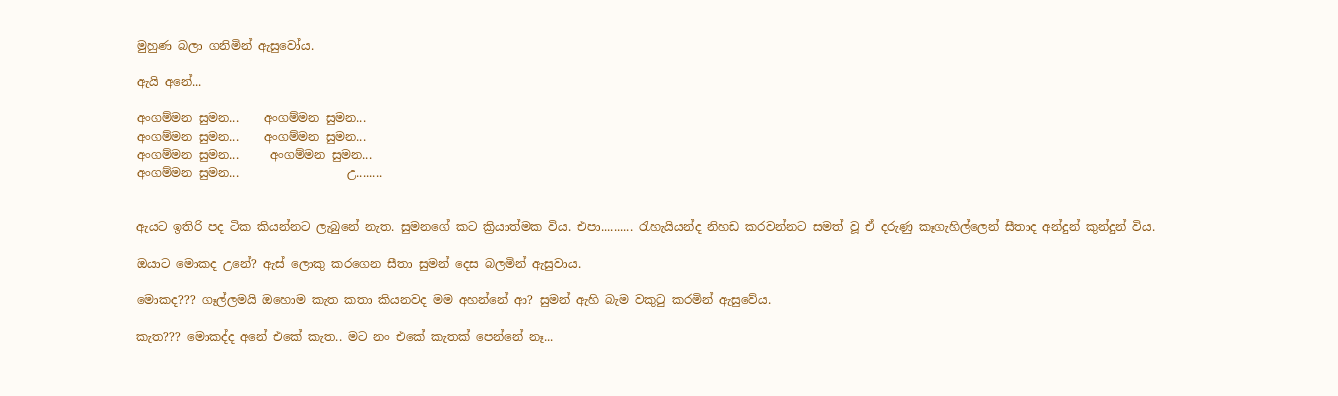මුහුණ බලා ගනිමින් ඇසුවෝය.

ඇයි අනේ...

අංගම්මන සුමන...    අංගම්මන සුමන...
අංගම්මන සුමන...    අංගම්මන සුමන...
අංගම්මන සුමන...     අංගම්මන සුමන...
අංගම්මන සුමන...                  උ........


ඇයට ඉතිරි පද ටික කියන්නට ලැබුනේ නැත. සුමනගේ කට ක්‍රියාත්මක විය. එපා.......... රැහැයියන්ද නිහඩ කරවන්නට සමත් වූ ඒ දරුණු කෑගැහිල්ලෙන් සීතාද අන්දුන් කුන්දුන් විය.

ඔයාට මොකද උනේ? ඇස් ලොකු කරගෙන සීතා සුමන් දෙස බලමින් ඇසුවාය.

මොකද??? ගෑල්ලමයි ඔහොම කැත කතා කියනවද මම අහන්නේ ආ? සුමන් ඇහි බැම වකුටු කරමින් ඇසුවේය.

කැත??? මොකද්ද අනේ එකේ කැත.. මට නං එකේ කැතක් පෙන්නේ නෑ...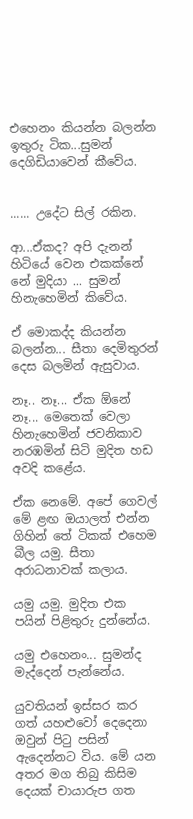එහෙනං කියන්න බලන්න ඉතුරු ටික...සුමන් දෙගිඩියාවෙන් කීවේය.


...... උදේට සිල් රකින.

ආ...ඒකද? අපි දැනන් හිටියේ වෙන එකක්නේ නේ මුදියා ... සුමන් හිනැහෙමින් කිවේය.

ඒ මොකද්ද කියන්න බලන්න... සීතා දෙමිතුරන් දෙස බලමින් ඇසුවාය.

නෑ.. නෑ... ඒක ඕනේ නෑ... මෙතෙක් වෙලා හිනැහෙමින් ජවනිකාව නරඹමින් සිටි මුදිත හඩ අවදි කළේය.

ඒක නෙමේ. අපේ ගෙවල් මේ ළඟ ඔයාලත් එන්න ගිහින් තේ ටිකක් එහෙම බීල යමු. සීතා අරාධනාවක් කලාය.

යමු යමු. මුදිත එක පයින් පිළිතුරු දුන්නේය.

යමු එහෙනං... සුමන්ද මැද්දෙන් පැන්නේය.

යුවතියන් ඉස්සර කර ගත් යහළුවෝ දෙදෙනා ඔවුන් පිටු පසින් ඇදෙන්නට විය. මේ යන අතර මග තිබු කිසිම දෙයක් චායාරුප ගත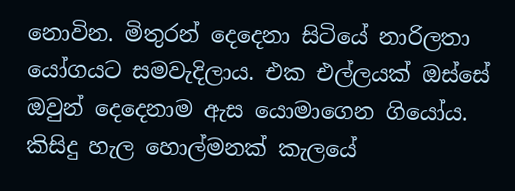නොවින. මිතුරන් දෙදෙනා සිටියේ නාරිලතා යෝගයට සමවැදිලාය. එක එල්ලයක් ඔස්සේ ඔවුන් දෙදෙනාම ඇස යොමාගෙන ගියෝය. කිසිදු හැල හොල්මනක් කැලයේ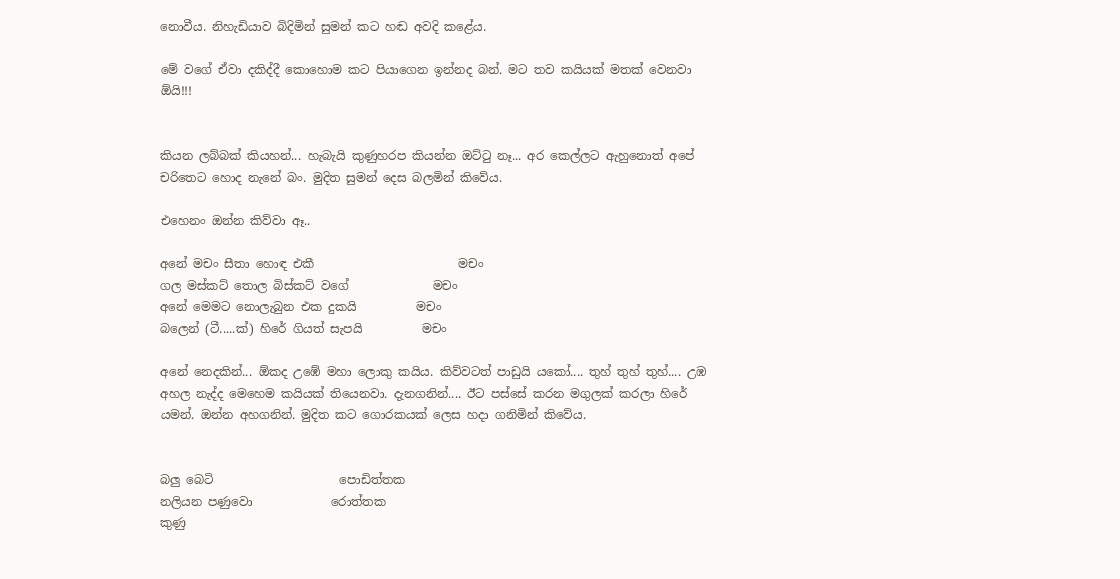නොවීය. නිහැඩියාව බිදිමින් සුමන් කට හඬ අවදි කළේය.

මේ වගේ ඒවා දකිද්දී කොහොම කට පියාගෙන ඉන්නද බන්. මට තව කයියක් මතක් වෙනවා ඕයි!!!


කියන ලබ්බක් කියහන්... හැබැයි කුණුහරප කියන්න ඔට්ටු නෑ... අර කෙල්ලට ඇහුනොත් අපේ චරිතෙට හොද නැනේ බං. මුදිත සුමන් දෙස බලමින් කිවේය.

එහෙනං ඔන්න කිව්වා ඈ..

අනේ මචං සීතා හොඳ එකී                        මචං
ගල මස්කට් තොල බිස්කට් වගේ              මචං
අනේ මෙමට නොලැබුන එක දුකයි          මචං
බලෙන් (ටී.....ක්) හිරේ ගියත් සැපයි          මචං

අනේ නෙදකින්... ඕකද උඹේ මහා ලොකු කයිය. කිව්වටත් පාඩුයි යකෝ.... තුහ් තුහ් තුහ්.... උඹ අහල නැද්ද මෙහෙම කයියක් තියෙනවා. දැනගනින්.... ඊට පස්සේ කරන මගුලක් කරලා හිරේ යමන්. ඔන්න අහගනින්. මුදිත කට ගොරකයක් ලෙස හදා ගනිමින් කිවේය.


බලු බෙටි                     පොඩිත්තක
නලියන පණුවො             රොත්තක
කුණු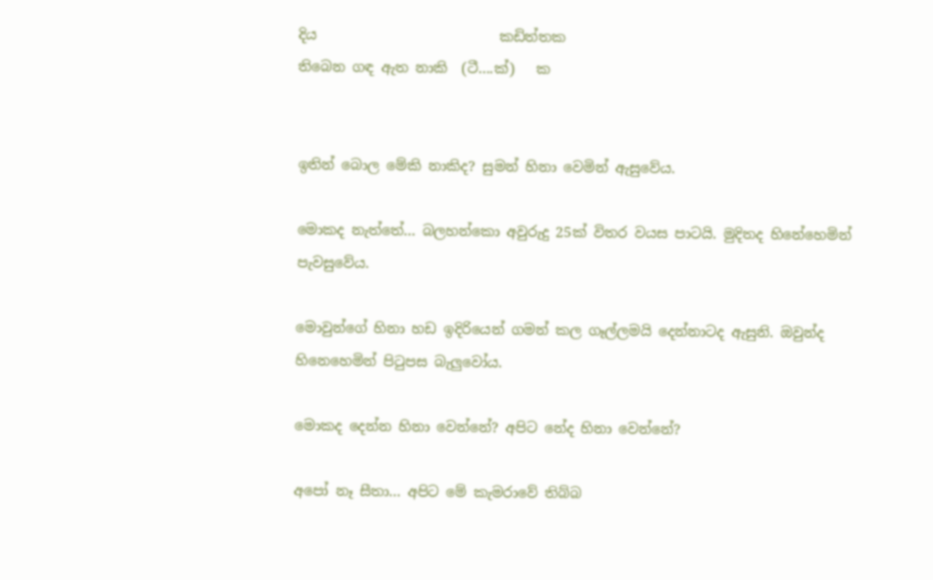දිය                          කඩිත්තක
තිබෙන ගඳ ඇත නාකි  (ටී....ක්)   ක


ඉතින් බොල මේකි නාකිද? සුමන් හිනා වෙමින් ඇසුවේය.

මොකද නැත්තේ... බලහන්කො අවුරුදු 25ක් විතර වයස පාටයි. මුදිතද හිනේහෙමින් පැවසුවේය.

මොවුන්ගේ හිනා හඩ ඉදිරියෙන් ගමන් කල ගෑල්ලමයි දෙන්නාටද ඇසුනි. ඔවුන්ද හිනෙහෙමින් පිටුපස බැලුවෝය.

මොකද දෙන්න හිනා වෙන්නේ? අපිට නේද හිනා වෙන්නේ?

අපෝ නෑ සීතා... අපිට මේ කැමරාවේ තිබ්බ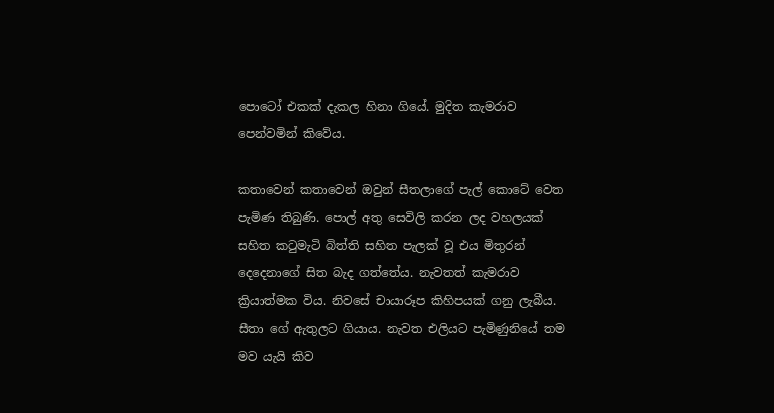පොටෝ එකක් දැකල හිනා ගියේ. මුදිත කැමරාව පෙන්වමින් කිවේය.

කතාවෙන් කතාවෙන් ඔවුන් සීතලාගේ පැල් කොටේ වෙත පැමිණ තිබුණි. පොල් අතු සෙවිලි කරන ලද වහලයක් සහිත කටුමැටි බිත්ති සහිත පැලක් වූ එය මිතුරන් දෙදෙනාගේ සිත බැද ගත්තේය. නැවතත් කැමරාව ක්‍රියාත්මක විය. නිවසේ චායාරූප කිහිපයක් ගනු ලැබීය. සීතා ගේ ඇතුලට ගියාය. නැවත එලියට පැමිණුනියේ තම මව යැයි කිව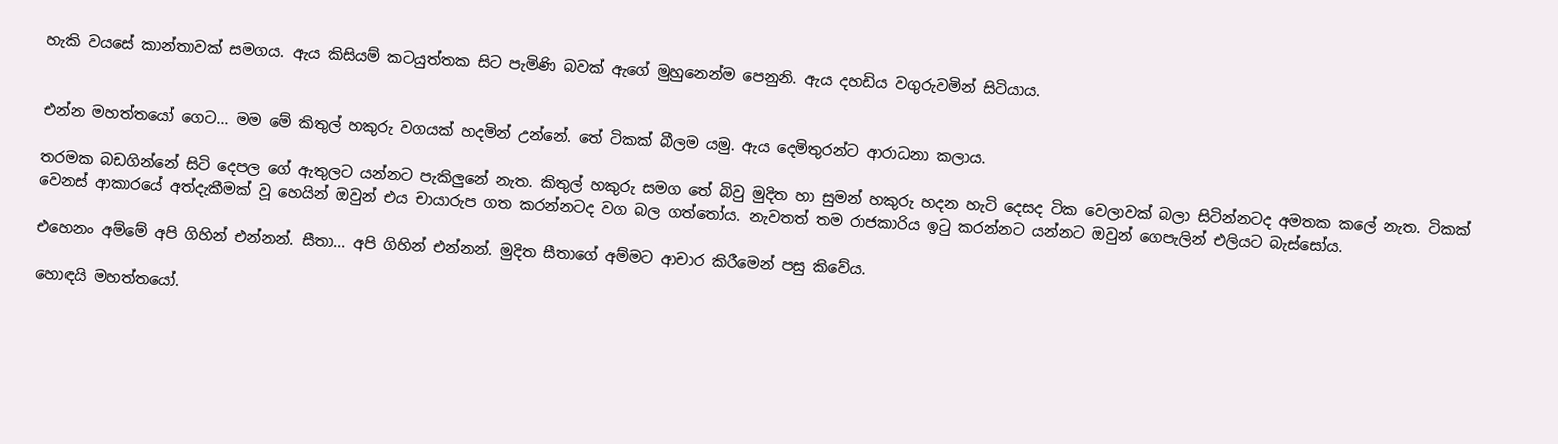හැකි වයසේ කාන්තාවක් සමගය. ඇය කිසියම් කටයුත්තක සිට පැමිණි බවක් ඇගේ මුහුනෙන්ම පෙනුනි. ඇය දහඩිය වගුරුවමින් සිටියාය.


එන්න මහත්තයෝ ගෙට... මම මේ කිතුල් හකුරු වගයක් හදමින් උන්නේ. තේ ටිකක් බීලම යමු. ඇය දෙමිතුරන්ට ආරාධනා කලාය.

තරමක බඩගින්නේ සිටි දෙපල ගේ ඇතුලට යන්නට පැකිලුනේ නැත. කිතුල් හකුරු සමග තේ බිවු මුදිත හා සුමන් හකුරු හදන හැටි දෙසද ටික වෙලාවක් බලා සිටින්නටද අමතක කලේ නැත. ටිකක් වෙනස් ආකාරයේ අත්දැකීමක් වූ හෙයින් ඔවුන් එය චායාරුප ගත කරන්නටද වග බල ගත්තෝය. නැවතත් තම රාජකාරිය ඉටු කරන්නට යන්නට ඔවුන් ගෙපැලින් එලියට බැස්සෝය.

එහෙනං අම්මේ අපි ගිහින් එන්නන්. සීතා... අපි ගිහින් එන්නන්. මුදිත සීතාගේ අම්මට ආචාර කිරීමෙන් පසු කිවේය.

හොඳයි මහත්තයෝ.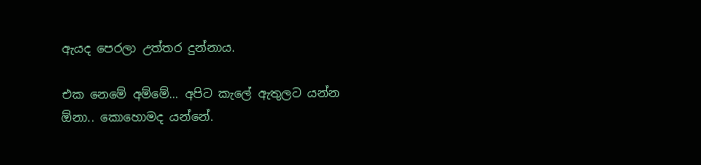ඇයද පෙරලා උත්තර දුන්නාය.

එක නෙමේ අම්මේ... අපිට කැලේ ඇතුලට යන්න ඕනා.. කොහොමද යන්නේ.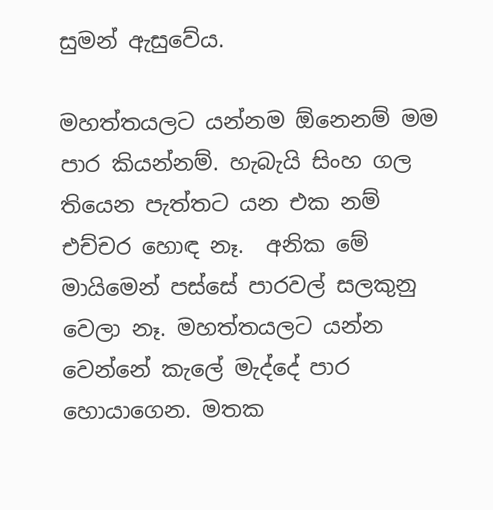සුමන් ඇසුවේය.

මහත්තයලට යන්නම ඕනෙනම් මම පාර කියන්නම්. හැබැයි සිංහ ගල තියෙන පැත්තට යන එක නම් එච්චර හොඳ නෑ.  අනික මේ මායිමෙන් පස්සේ පාරවල් සලකුනු වෙලා නෑ. මහත්තයලට යන්න වෙන්නේ කැලේ මැද්දේ පාර හොයාගෙන. මතක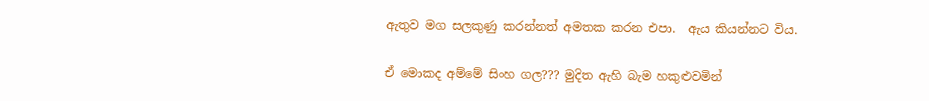ඇතුව මග සලකුණු කරන්නත් අමතක කරන එපා.  ඇය කියන්නට විය.

ඒ මොකද අම්මේ සිංහ ගල??? මුදිත ඇහි බැම හකුළුවමින්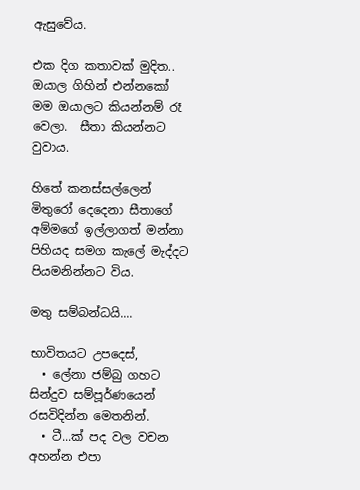ඇසුවේය.

එක දිග කතාවක් මුදිත.. ඔයාල ගිහින් එන්නකෝ මම ඔයාලට කියන්නම් රෑ වෙලා.  සීතා කියන්නට වුවාය.

හිතේ කනස්සල්ලෙන් මිතුරෝ දෙදෙනා සීතාගේ අම්මගේ ඉල්ලාගත් මන්නා පිහියද සමග කැලේ මැද්දට පියමනින්නට විය.

මතු සම්බන්ධයි....

භාවිතයට උපදෙස්,
  • ලේනා ජම්බු ගහට සින්දුව සම්පූර්ණයෙන් රසවිදින්න මෙතනින්.
  • ටී...ක් පද වල වචන අහන්න එපා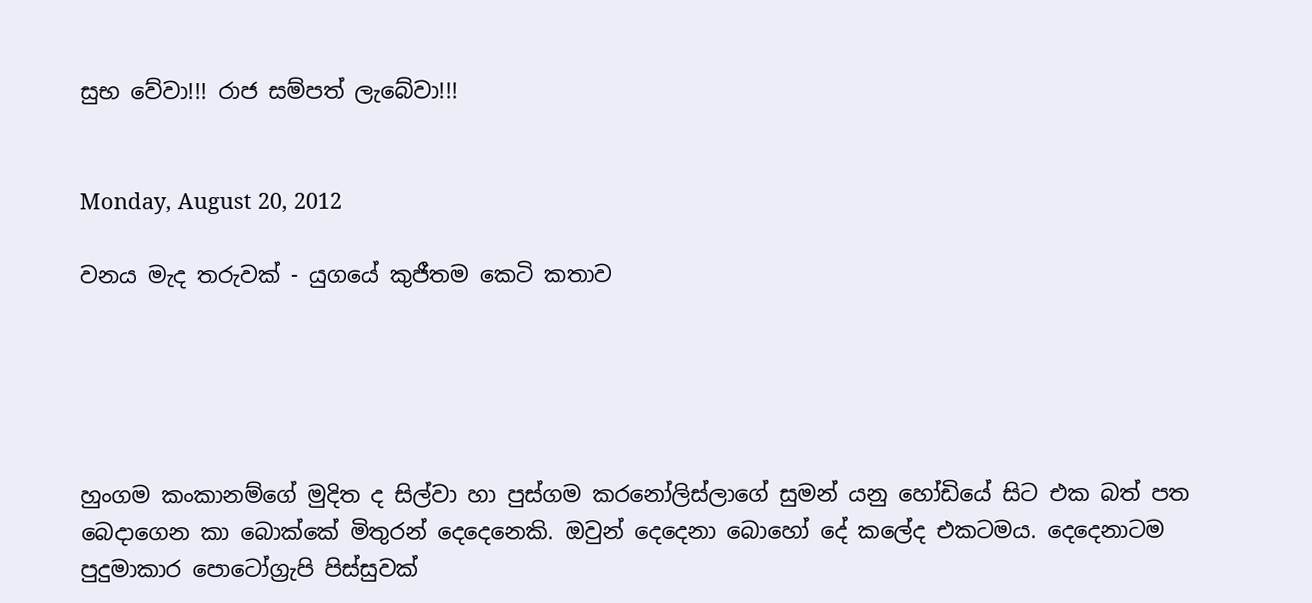සුභ වේවා!!! රාජ සම්පත් ලැබේවා!!!


Monday, August 20, 2012

වනය මැද තරුවක් - යුගයේ කුජීතම කෙටි කතාව





හුංගම කංකානම්ගේ මුදිත ද සිල්වා හා පුස්ගම කරනෝලිස්ලාගේ සුමන් යනු හෝඩියේ සිට එක බත් පත බෙදාගෙන කා බොක්කේ මිතුරන් දෙදෙනෙකි. ඔවුන් දෙදෙනා බොහෝ දේ කලේද එකටමය. දෙදෙනාටම පුදුමාකාර පොටෝග්‍රැපි පිස්සුවක්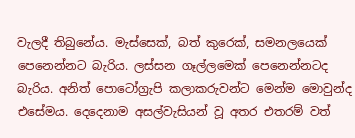වැලදී තිබුනේය. මැස්සෙක්, බත් කුරෙක්, සමනලයෙක් පෙනෙන්නට බැරිය. ලස්සන ගෑල්ලමෙක් පෙනෙන්නටද බැරිය. අනිත් පොටෝග්‍රැපි කලාකරුවන්ට මෙන්ම මොවුන්ද එසේමය. දෙදෙනාම අසල්වැසියන් වූ අතර එතරම් වත්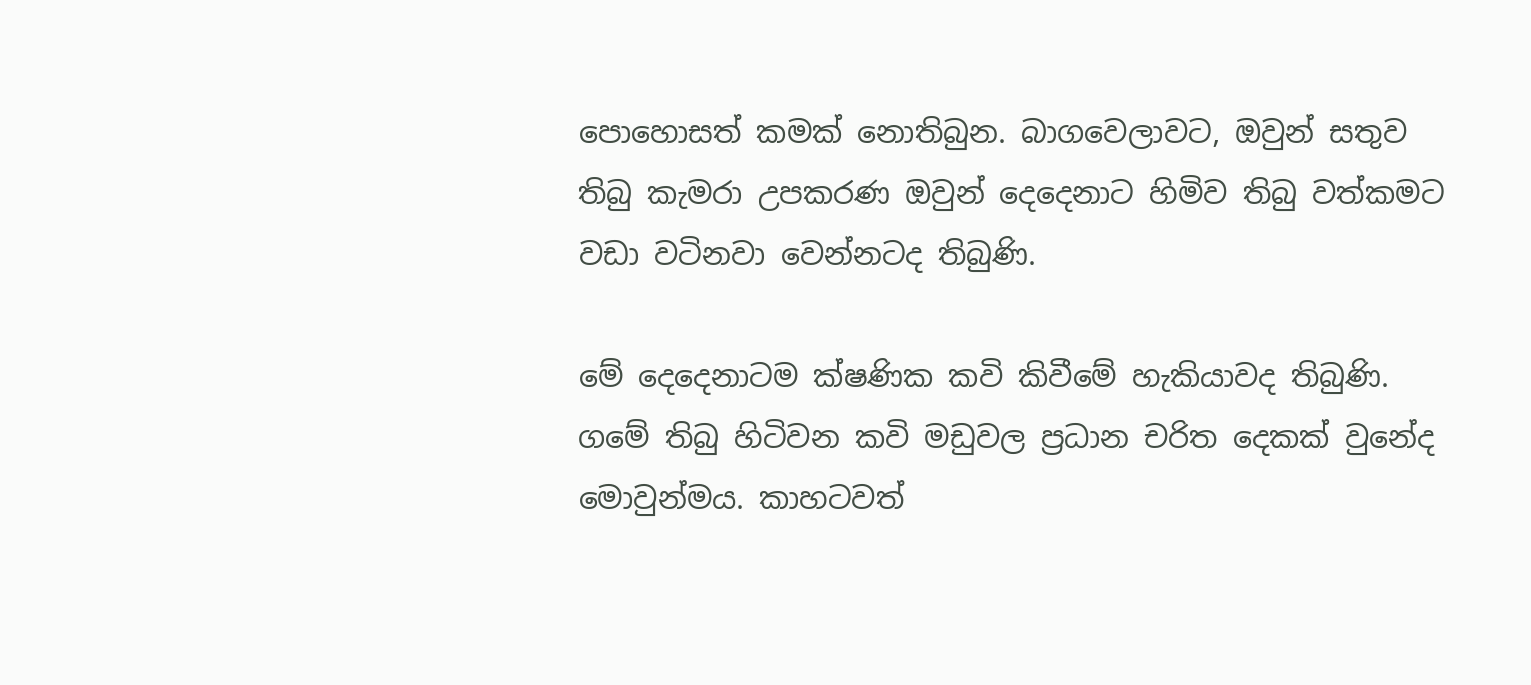පොහොසත් කමක් නොතිබුන. බාගවෙලාවට, ඔවුන් සතුව තිබු කැමරා උපකරණ ඔවුන් දෙදෙනාට හිමිව තිබු වත්කමට වඩා වටිනවා වෙන්නටද තිබුණි.

මේ දෙදෙනාටම ක්ෂණික කවි කිවීමේ හැකියාවද තිබුණි. ගමේ තිබු හිටිවන කවි මඩුවල ප්‍රධාන චරිත දෙකක් වුනේද මොවුන්මය. කාහටවත්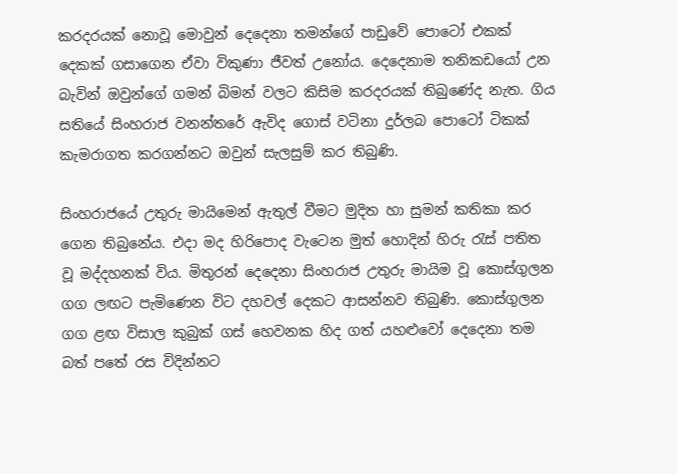කරදරයක් නොවූ මොවුන් දෙදෙනා තමන්ගේ පාඩුවේ පොටෝ එකක් දෙකක් ගසාගෙන ඒවා විකුණා ජීවත් උනෝය. දෙදෙනාම තනිකඩයෝ උන බැවින් ඔවුන්ගේ ගමන් බිමන් වලට කිසිම කරදරයක් තිබුණේද නැත. ගිය සතියේ සිංහරාජ වනන්තරේ ඇවිද ගොස් වටිනා දුර්ලබ පොටෝ ටිකක් කැමරාගත කරගන්නට ඔවුන් සැලසුම් කර තිබුණි.

සිංහරාජයේ උතුරු මායිමෙන් ඇතුල් වීමට මුදිත හා සුමන් කතිකා කර ගෙන තිබුනේය. එදා මද හිරිපොද වැටෙන මුත් හොදින් හිරු රැස් පතිත වූ මද්දහනක් විය. මිතුරන් දෙදෙනා සිංහරාජ උතුරු මායිම වූ කොස්ගුලන ගග ලඟට පැමිණෙන විට දහවල් දෙකට ආසන්නව තිබුණි. කොස්ගුලන ගග ළඟ විසාල කුබුක් ගස් හෙවනක හිද ගත් යහළුවෝ දෙදෙනා තම බත් පතේ රස විදින්නට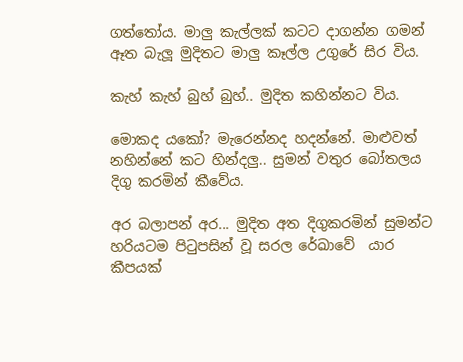ගත්තෝය. මාලු කැල්ලක් කටට දාගන්න ගමන් ඈත බැලූ මුදිතට මාලු කෑල්ල උගුරේ සිර විය.

කැහ් කැහ් බුහ් බුහ්.. මුදිත කහින්නට විය.

මොකද යකෝ? මැරෙන්නද හදන්නේ. මාළුවත් නහින්නේ කට හින්දලු.. සුමන් වතුර බෝතලය දිගු කරමින් කීවේය.

අර බලාපන් අර... මුදිත අත දිගුකරමින් සුමන්ට හරියටම පිටුපසින් වූ සරල රේඛාවේ  යාර කීපයක්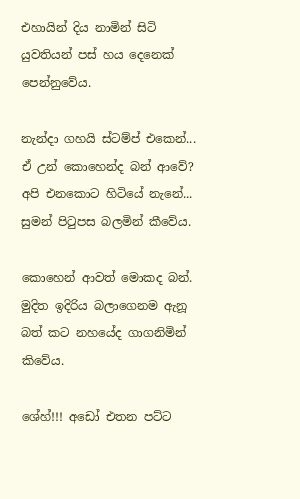එහායින් දිය නාමින් සිටි යුවතියන් පස් හය දෙනෙක් පෙන්නුවේය.

නැන්දා ගහයි ස්ටම්ප් එකෙන්... ඒ උන් කොහෙන්ද බන් ආවේ? අපි එනකොට හිටියේ නැනේ... සුමන් පිටුපස බලමින් කීවේය.

කොහෙන් ආවත් මොකද බන්. මුදිත ඉදිරිය බලාගෙනම ඇනූ බත් කට නහයේද ගාගනිමින් කිවේය.

ශේහ්!!! අඩෝ එතන පට්ට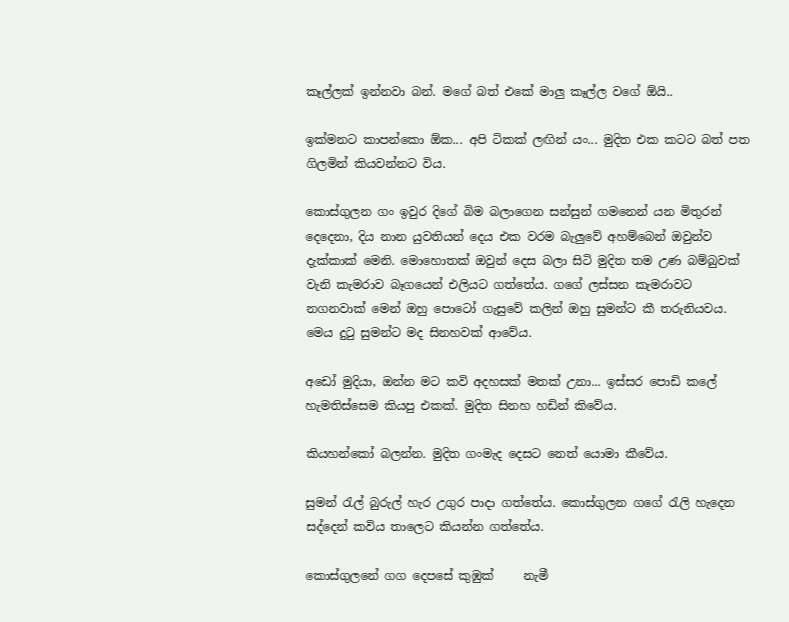කෑල්ලක් ඉන්නවා බන්. මගේ බත් එකේ මාලු කෑල්ල වගේ ඕයි..

ඉක්මනට කාපන්කො ඕක... අපි ටිකක් ලඟින් යං... මුදිත එක කටට බත් පත ගිලමින් කියවන්නට විය.

කොස්ගුලන ගං ඉවුර දිගේ බිම බලාගෙන සන්සුන් ගමනෙන් යන මිතුරන් දෙදෙනා, දිය නාන යුවතියන් දෙය එක වරම බැලුවේ අහම්බෙන් ඔවුන්ව දැක්කාක් මෙනි. මොහොතක් ඔවුන් දෙස බලා සිටි මුදිත තම උණ බම්බුවක් වැනි කැමරාව බෑගයෙන් එලියට ගත්තේය. ගගේ ලස්සන කැමරාවට නගනවාක් මෙන් ඔහු පොටෝ ගැසුවේ කලින් ඔහු සුමන්ට කී තරුනියවය. මෙය දුටු සුමන්ට මද සිනහවක් ආවේය.

අඩෝ මුදියා, ඔන්න මට කවි අදහසක් මතක් උනා... ඉස්සර පොඩි කලේ හැමතිස්සෙම කියපු එකක්. මුදිත සිනහ හඩින් කිවේය.

කියහන්කෝ බලන්න. මුදිත ගංමැද දෙසට නෙත් යොමා කීවේය.

සුමන් රැල් බුරුල් හැර උගුර පාදා ගත්තේය. කොස්ගුලන ගගේ රැලි හැදෙන සද්දෙන් කවිය තාලෙට කියන්න ගත්තේය.

කොස්ගුලනේ ගග දෙපසේ කුඹුක්     නැමී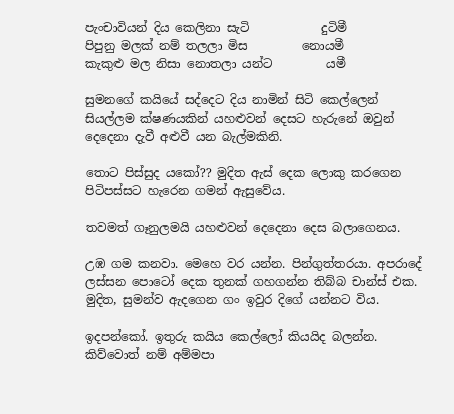පැංචාවියන් දිය කෙලිනා සැටි            දුටිමී
පිපුනු මලක් නම් තලලා මිස         නොයමී
කැකුළු මල නිසා නොතලා යන්ට         යමී

සුමනගේ කයියේ සද්දෙට දිය නාමින් සිටි කෙල්ලෙන් සියල්ලම ක්ෂණයකින් යහළුවන් දෙසට හැරුනේ ඔවුන් දෙදෙනා දැවී අළුවී යන බැල්මකිනි.

තොට පිස්සුද යකෝ?? මුදිත ඇස් දෙක ලොකු කරගෙන පිටිපස්සට හැරෙන ගමන් ඇසුවේය.

තවමත් ගෑනුලමයි යහළුවන් දෙදෙනා දෙස බලාගෙනය.

උඹ ගම කනවා. මෙහෙ වර යන්න. පින්ගුත්තරයා. අපරාදේ ලස්සන පොටෝ දෙක තුනක් ගහගන්න තිබ්බ චාන්ස් එක. මුදිත, සුමන්ව ඇදගෙන ගං ඉවුර දිගේ යන්නට විය.

ඉදපන්කෝ. ඉතුරු කයිය කෙල්ලෝ කියයිද බලන්න. කිව්වොත් නම් අම්මපා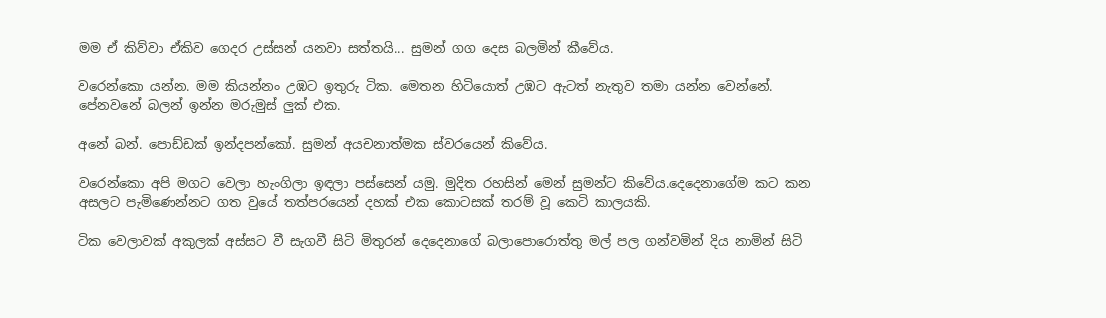මම ඒ කිව්වා ඒකිව ගෙදර උස්සන් යනවා සත්තයි... සුමන් ගග දෙස බලමින් කීවේය.

වරෙන්කො යන්න. මම කියන්නං උඹට ඉතුරු ටික. මෙතන හිටියොත් උඹට ඇටත් නැතුව තමා යන්න වෙන්නේ. පේනවනේ බලන් ඉන්න මරුමුස් ලුක් එක.

අනේ බන්. පොඩ්ඩක් ඉන්දපන්කෝ. සුමන් අයචනාත්මක ස්වරයෙන් කිවේය.

වරෙන්කො අපි මගට වෙලා හැංගිලා ඉඳලා පස්සෙන් යමු. මුදිත රහසින් මෙන් සුමන්ට කිවේය.දෙදෙනාගේම කට කන අසලට පැමිණෙන්නට ගත වුයේ තත්පරයෙන් දහක් එක කොටසක් තරම් වූ කෙටි කාලයකි.

ටික වෙලාවක් අකුලක් අස්සට වී සැගවී සිටි මිතුරන් දෙදෙනාගේ බලාපොරොත්තු මල් පල ගන්වමින් දිය නාමින් සිටි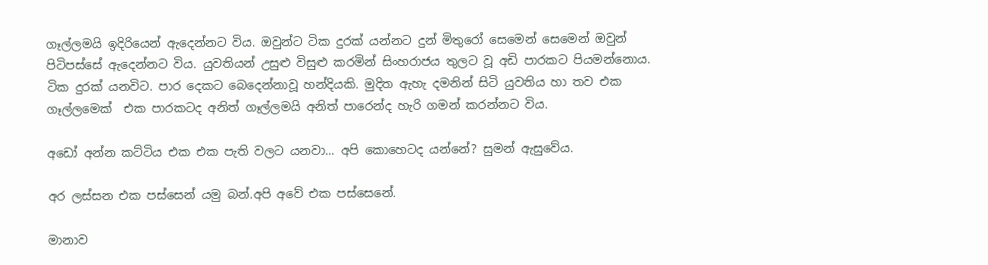ගෑල්ලමයි ඉදිරියෙන් ඇදෙන්නට විය. ඔවුන්ට ටික දුරක් යන්නට දුන් මිතුරෝ සෙමෙන් සෙමෙන් ඔවුන් පිටිපස්සේ ඇදෙන්නට විය. යුවතියන් උසුළු විසුළු කරමින් සිංහරාජය තුලට වූ අඩි පාරකට පියමන්නොය. ටික දුරක් යනවිට. පාර දෙකට බෙදෙන්නාවූ හන්දියකි. මුදිත ඇහැ දමනින් සිටි යුවතිය හා තව එක ගෑල්ලමෙක්  එක පාරකටද අනිත් ගෑල්ලමයි අනිත් පාරෙන්ද හැරි ගමන් කරන්නට විය.

අඩෝ අන්න කට්ටිය එක එක පැති වලට යනවා... අපි කොහෙටද යන්නේ? සුමන් ඇසුවේය.

අර ලස්සන එක පස්සෙන් යමු බන්.අපි අවේ එක පස්සෙනේ.

මානාව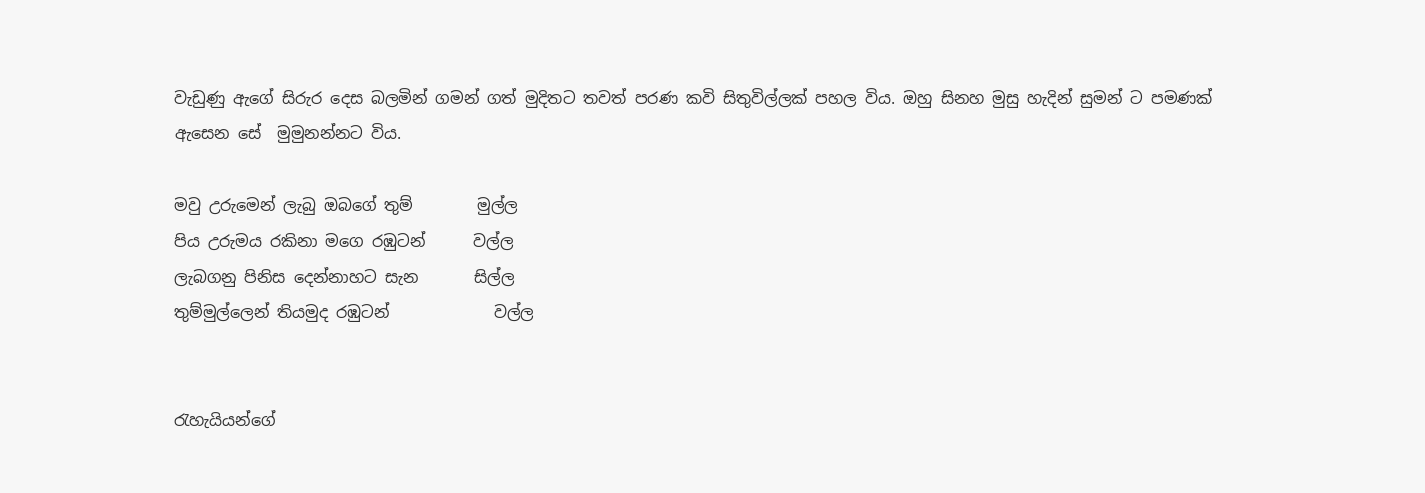වැඩුණු ඇගේ සිරුර දෙස බලමින් ගමන් ගත් මුදිතට තවත් පරණ කවි සිතුවිල්ලක් පහල විය. ඔහු සිනහ මුසු හැදින් සුමන් ට පමණක් ඇසෙන සේ  මුමුනන්නට විය.

මවු උරුමෙන් ලැබු ඔබගේ තුම්        මුල්ල
පිය උරුමය රකිනා මගෙ රඹුටන්      වල්ල
ලැබගනු පිනිස දෙන්නාහට සැන       සිල්ල
තුම්මුල්ලෙන් තියමුද රඹුටන්             වල්ල


රැහැයියන්ගේ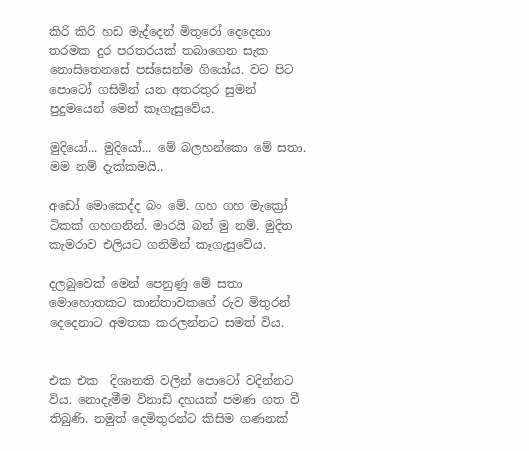කිරි කිරි හඩ මැද්දෙන් මිතුරෝ දෙදෙනා තරමක දුර පරතරයක් තබාගෙන සැක නොසිතෙනසේ පස්සෙන්ම ගියෝය. වට පිට පොටෝ ගසිමින් යන අතරතුර සුමන් පුදුමයෙන් මෙන් කෑගැසුවේය.

මුදියෝ... මුදියෝ... මේ බලහන්කො මේ සතා.  මම නම් දැක්කමයි..

අඩෝ මොකෙද්ද බං මේ. ගහ ගහ මැක්‍රෝ ටිකක් ගහගනින්. මාරයි බන් මු නම්. මුදිත කැමරාව එලියට ගනිමින් කෑගැසුවේය.

දලබුවෙක් මෙන් පෙනුණු මේ සතා මොහොතකට කාන්තාවකගේ රුව මිතුරන් දෙදෙනාට අමතක කරලන්නට සමත් විය.


එක එක  දිශානති වලින් පොටෝ වදින්නට විය. නොදැමීම විනාඩි දහයක් පමණ ගත වී තිබුණි. නමුත් දෙමිතුරන්ට කිසිම ගණනක්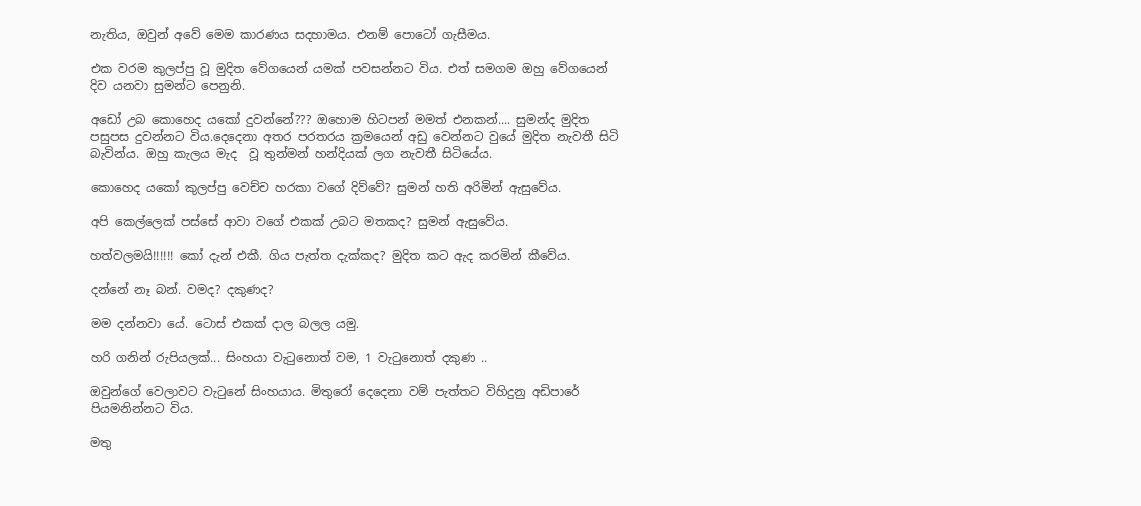නැතිය, ඔවුන් අවේ මෙම කාරණය සදහාමය. එනම් පොටෝ ගැසීමය.

එක වරම කුලප්පු වූ මුදිත වේගයෙන් යමක් පවසන්නට විය. එත් සමගම ඔහු වේගයෙන් දිව යනවා සුමන්ට පෙනුනි.

අඩෝ උබ කොහෙද යකෝ දුවන්නේ??? ඔහොම හිටපන් මමත් එනකන්.... සුමන්ද මුදිත පසුපස දුවන්නට විය.දෙදෙනා අතර පරතරය ක්‍රමයෙන් අඩු වෙන්නට වුයේ මුදිත නැවතී සිටි බැවින්ය. ඔහු කැලය මැද  වූ තුන්මන් හන්දියක් ලග නැවතී සිටියේය.

කොහෙද යකෝ කුලප්පු වෙච්ච හරකා වගේ දිව්වේ? සුමන් හති අරිමින් ඇසුවේය.

අපි කෙල්ලෙක් පස්සේ ආවා වගේ එකක් උබට මතකද? සුමන් ඇසුවේය.

හත්වලමයි!!!!!! කෝ දැන් එකී. ගිය පැත්ත දැක්කද? මුදිත කට ඇද කරමින් කීවේය.

දන්නේ නෑ බන්. වමද? දකුණද?

මම දන්නවා යේ. ටොස් එකක් දාල බලල යමු.

හරි ගනින් රුපියලක්... සිංහයා වැටුනොත් වම, 1 වැටුනොත් දකුණ ..

ඔවුන්ගේ වෙලාවට වැටුනේ සිංහයාය. මිතුරෝ දෙදෙනා වම් පැත්තට විහිදුනු අඩිපාරේ පියමනින්නට විය.

මතු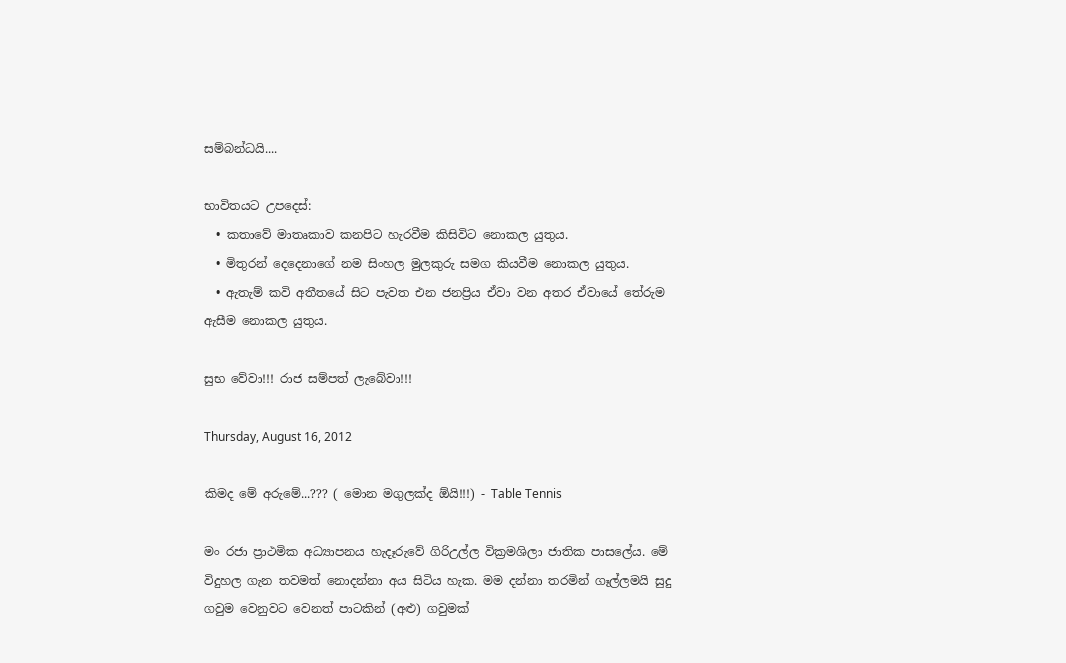සම්බන්ධයි....

භාවිතයට උපදෙස්:
  • කතාවේ මාතෘකාව කනපිට හැරවීම කිසිවිට නොකල යුතුය.
  • මිතුරන් දෙදෙනාගේ නම සිංහල මුලකුරු සමග කියවීම නොකල යුතුය.
  • ඇතැම් කවි අතීතයේ සිට පැවත එන ජනප්‍රිය ඒවා වන අතර ඒවායේ තේරුම ඇසීම නොකල යුතුය.

සුභ වේවා!!! රාජ සම්පත් ලැබේවා!!!

Thursday, August 16, 2012

කිමද මේ අරුමේ...??? ( මොන මගුලක්ද ඕයි!!!) - Table Tennis

මං රජා ප්‍රාථමික අධ්‍යාපනය හැදෑරුවේ ගිරිඋල්ල වික්‍රමශිලා ජාතික පාසලේය. මේ විදුහල ගැන තවමත් නොදන්නා අය සිටිය හැක. මම දන්නා තරමින් ගෑල්ලමයි සුදු ගවුම වෙනුවට වෙනත් පාටකින් (අළු) ගවුමක්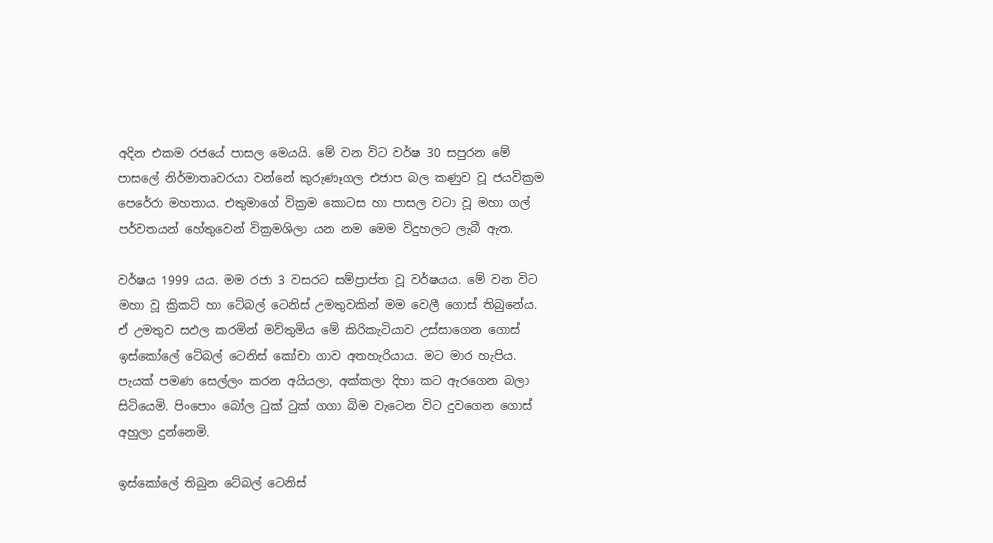අදින එකම රජයේ පාසල මෙයයි. මේ වන විට වර්ෂ 30 සපුරන මේ පාසලේ නිර්මාතෘවරයා වන්නේ කුරුණෑගල එජාප බල කණුව වූ ජයවික්‍රම පෙරේරා මහතාය. එතුමාගේ වික්‍රම කොටස හා පාසල වටා වූ මහා ගල් පර්වතයන් හේතුවෙන් වික්‍රමශිලා යන නම මෙම විදුහලට ලැබී ඇත.

වර්ෂය 1999 යය. මම රජා 3 වසරට සම්ප්‍රාප්ත වූ වර්ෂයය. මේ වන විට මහා වූ ක්‍රිකට් හා ටේබල් ටෙනිස් උමතුවකින් මම වෙලී ගොස් තිබුනේය. ඒ උමතුව සඵල කරමින් මව්තුමිය මේ කිරිකැටියාව උස්සාගෙන ගොස් ඉස්කෝලේ ටේබල් ටෙනිස් කෝචා ගාව අතහැරියාය. මට මාර හැපිය. පැයක් පමණ සෙල්ලං කරන අයියලා, අක්කලා දිහා කට ඇරගෙන බලා සිටියෙමි. පිංපොං බෝල ටුක් ටුක් ගගා බිම වැටෙන විට දුවගෙන ගොස් අහුලා දුන්නෙමි.

ඉස්කෝලේ තිබුන ටේබල් ටෙනිස්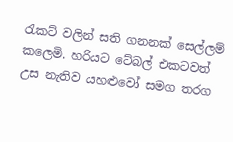රැකට් වලින් සති ගනනක් සෙල්ලම් කලෙමි. හරියට ටේබල් එකටවත් උස නැතිව යහළුවෝ සමග තරග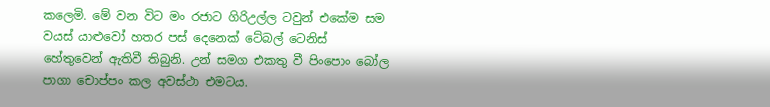කලෙමි. මේ වන විට මං රජාට ගිරිඋල්ල ටවුන් එකේම සම වයස් යාළුවෝ හතර පස් දෙනෙක් ටේබල් ටෙනිස් හේතුවෙන් ඇතිවී තිබුනි. උන් සමග එකතු වී පිංපොං බෝල පාගා චොප්පං කල අවස්ථා එමටය.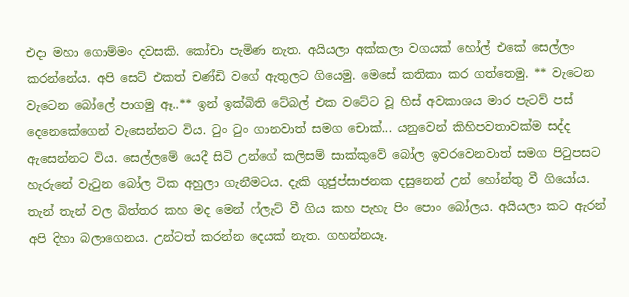එදා මහා ගොම්මං දවසකි. කෝචා පැමිණ නැත. අයියලා අක්කලා වගයක් හෝල් එකේ සෙල්ලං කරන්නේය. අපි සෙට් එකත් චණ්ඩි වගේ ඇතුලට ගියෙමු. මෙසේ කතිකා කර ගත්තෙමු. ** වැටෙන වැටෙන බෝලේ පාගමු ඈ..** ඉන් ඉක්බිති ටේබල් එක වටේට වූ හිස් අවකාශය මාර පැටව් පස් දෙනෙකේගෙන් වැසෙන්නට විය. ටුං ටුං ගානවාත් සමග චොක්... යනුවෙන් කිහිපවතාවක්ම සද්ද ඇසෙන්නට විය. සෙල්ලමේ යෙදී සිටි උන්ගේ කලිසම් සාක්කුවේ බෝල ඉවරවෙනවාත් සමග පිටුපසට හැරුනේ වැටුන බෝල ටික අහුලා ගැනීමටය. දැකි ගුජුප්සාජනක දසුනෙන් උන් හෝන්තු වී ගියෝය. තැන් තැන් වල බිත්තර කහ මද මෙන් ෆ්ලැට් වී ගිය කහ පැහැ පිං පොං බෝලය. අයියලා කට ඇරන් අපි දිහා බලාගෙනය. උන්ටත් කරන්න දෙයක් නැත. ගහන්නයෑ.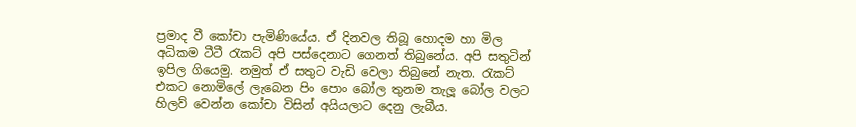ප්‍රමාද වී කෝචා පැමිණියේය. ඒ දිනවල තිබූ හොදම හා මිල අධිකම ටීටී රැකට් අපි පස්දෙනාට ගෙනත් තිබුනේය. අපි සතුටින් ඉපිල ගියෙමු. නමුත් ඒ සතුට වැඩි වෙලා තිබුනේ නැත. රැකට් එකට නොමිලේ ලැබෙන පිං පොං බෝල තුනම තැලූ බෝල වලට හිලව් වෙන්න කෝචා විසින් අයියලාට දෙනු ලැබීය.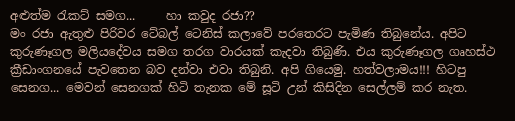අළුත්ම රැකට් සමග...     හා කවුද රජා??
මං රජා ඇතුළු පිරිවර ටේබල් ටෙනිස් කලාවේ පරතෙරට පැමිණ තිබුනේය. අපිට කුරුණෑගල මලියදේවය සමග තරග වාරයක් කැදවා තිබුණි. එය කුරුණෑගල ගෘහස්ථ ක්‍රීඩාංගනයේ පැවතෙන බව දන්වා එවා තිබුනි. අපි ගියෙමු. හත්වලාමය!!! හිටපු සෙනග... මෙවන් සෙනගක් හිටි තැනක මේ සූටි උන් කිසිදින සෙල්ලම් කර නැත.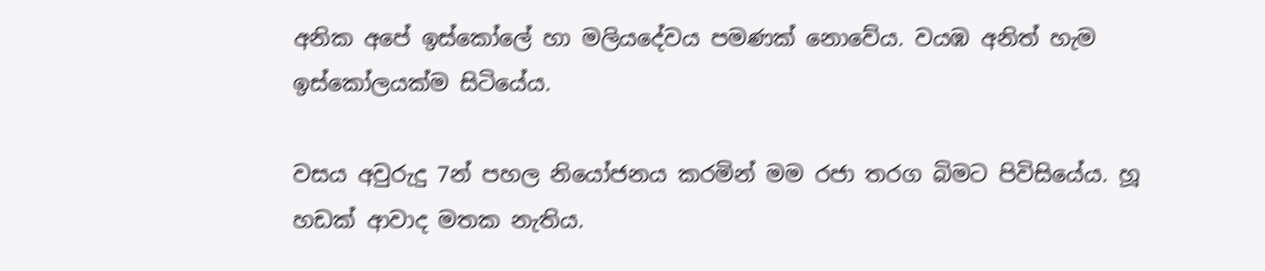අනික අපේ ඉස්කෝලේ හා මලියදේවය පමණක් නොවේය. වයඹ අනිත් හැම ඉස්කෝලයක්ම සිටියේය.

වසය අවුරුදු 7න් පහල නියෝජනය කරමින් මම රජා තරග බිමට පිවිසියේය. හූ හඩක් ආවාද මතක නැතිය.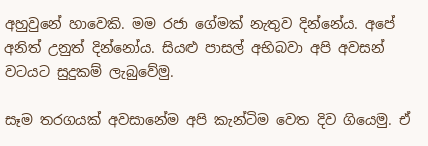අහුවුනේ හාවෙකි. මම රජා ගේමක් නැතුව දින්නේය. අපේ අනිත් උනුත් දින්නෝය. සියළු පාසල් අභිබවා අපි අවසන් වටයට සුදුකම් ලැබුවේමු.

සෑම තරගයක් අවසානේම අපි කැන්ටිම වෙත දිව ගියෙමු. ඒ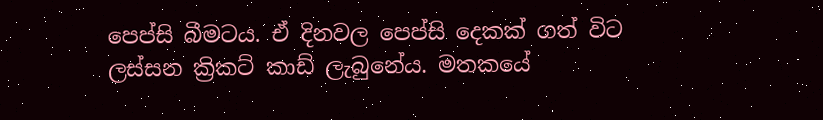පෙප්සි බීමටය. ඒ දිනවල පෙප්සි දෙකක් ගත් විට ලස්සන ක්‍රිකට් කාඩ් ලැබුනේය. මතකයේ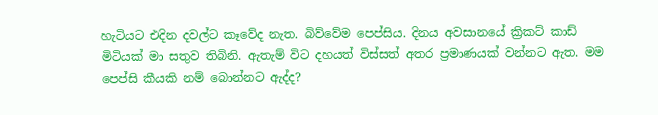හැටියට එදින දවල්ට කෑවේද නැත. බිව්වේම පෙප්සිය. දිනය අවසානයේ ක්‍රිකට් කාඩ් මිටියක් මා සතුව තිබිනි. ඇතැම් විට දහයත් විස්සත් අතර ප්‍රමාණයක් වන්නට ඇත. මම පෙප්සි කීයකි නම් බොන්නට ඇද්ද?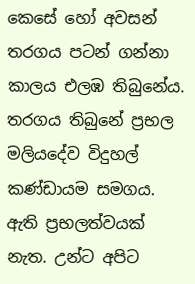කෙසේ හෝ අවසන් තරගය පටන් ගන්නා කාලය එලඹ තිබුනේය. තරගය තිබුනේ ප්‍රභල මලියදේව විදුහල් කණ්ඩායම සමගය. ඇති ප්‍රභලත්වයක් නැත. උන්ට අපිට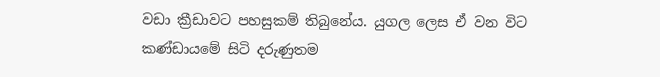වඩා ක්‍රීඩාවට පහසුකම් තිබුනේය. යුගල ලෙස ඒ වන විට කණ්ඩායමේ සිටි දරුණුතම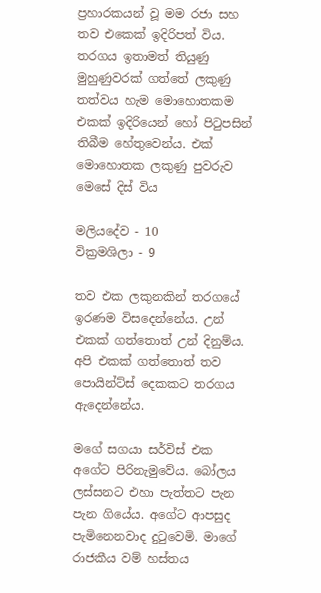ප්‍රහාරකයන් වූ මම රජා සහ තව එකෙක් ඉදිරිපත් විය. තරගය ඉතාමත් තියුණු මුහුණුවරක් ගත්තේ ලකුණු තත්වය හැම මොහොතකම එකක් ඉදිරියෙන් හෝ පිටුපසින් තිබීම හේතුවෙන්ය. එක් මොහොතක ලකුණු පුවරුව මෙසේ දිස් විය

මලියදේව - 10
වික්‍රමශිලා - 9

තව එක ලකුනකින් තරගයේ ඉරණම විසදෙන්නේය. උන් එකක් ගත්තොත් උන් දිනුම්ය. අපි එකක් ගත්තොත් තව පොයින්ට්ස් දෙකකට තරගය ඇදෙන්නේය.

මගේ සගයා සර්විස් එක අගේට පිරිනැමුවේය. බෝලය ලස්සනට එහා පැත්තට පැන පැන ගියේය. අගේට ආපසුද පැමි‍‍නෙනවාද දුටුවෙමි. මාගේ රාජකීය වම් හස්තය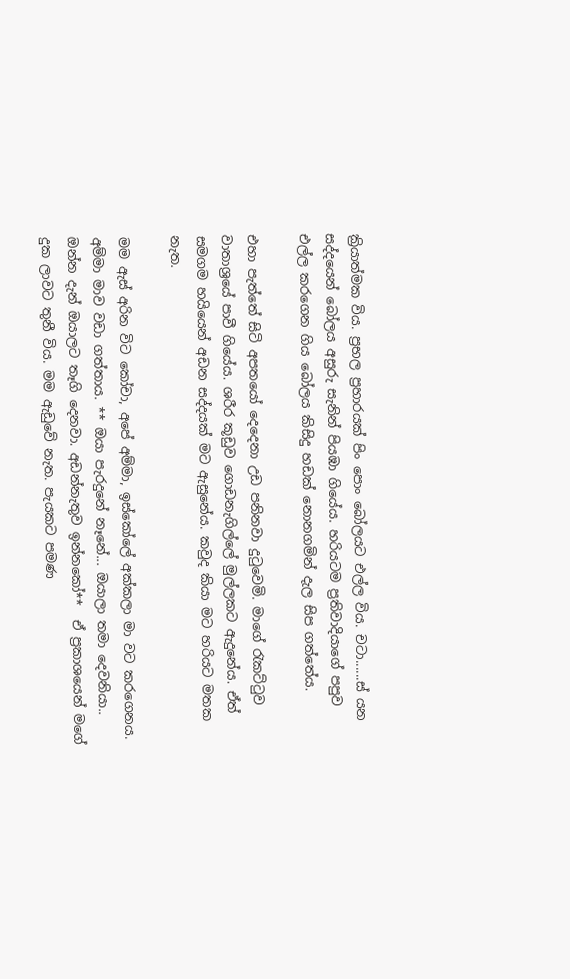ක්‍රියාත්මක විය. ප්‍රභල ප්‍රහාරයක් පිං පොං බෝලයට එල්ල විය. චටා......ස් යන සද්දයෙන් බෝලය අසුරු සැනින් පියඹා ගියේය. හරියටම ප්‍රතිවාදියාගේ පපුව එල්ල කරගෙන ගිය බෝලය කිසිදු හඩක් නොනගමින් දැල සිප ගත්තේය.

එහා පැත්තේ සිටි අපතයෝ දෙදෙනා උඩ පනිනවා දුටුවෙමි. මාගේ රැකට්ටුව වාතාශ්‍රයේ පාවී ගියේය. ශරීර කූඩුව ගොඩනැගිල්ලේ මුල්ලකට ඇදුනේය. ඒත් සමගම හයියෙන් අඩන සද්දයක් මට ඇසුනේය. කවුද කියා මට හරියට මතක නැත.

මම ඇස් අරින විට කෝචා, අපේ අම්මා, ඉස්කෝලේ අක්කලා මා වට කරගෙනය. අම්මා මාව වඩා ගත්තාය. ** ඔයා පැරදුනේ නෑනේ... ඔයාලා තමා දෙවනියා.. ඔන්න දැන් ඔයාලට තෑගි දෙනවා. අඩන්නැතුව ඉන්නකෝ**  ඒ ප්‍රකාශයෙන් මගේ දුක ලාවට තුනී විය. මම ඇඩුවේ නැත. පැයකට පමණ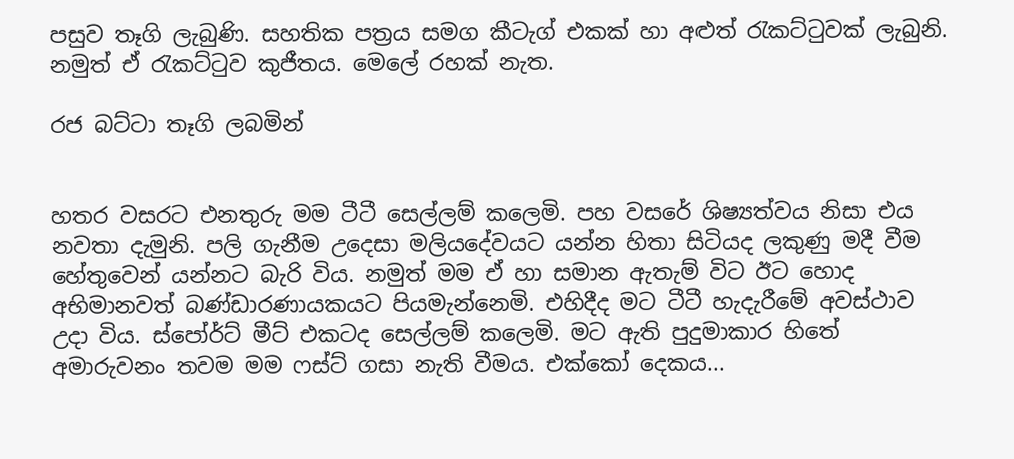පසුව තෑගි ලැබුණි. සහතික පත්‍රය සමග කීටැග් එකක් හා අළුත් රැකට්ටුවක් ලැබුනි. නමුත් ඒ රැකට්ටුව කුජීතය. මෙලේ රහක් නැත.

රජ බට්ටා තෑගි ලබමින්


හතර වසරට එනතුරු මම ටීටී සෙල්ලම් කලෙමි. පහ වසරේ ශිෂ්‍යත්වය නිසා එය නවතා දැමුනි. පලි ගැනීම උදෙසා මලියදේවයට යන්න හිතා සිටියද ලකුණු මදී වීම හේතුවෙන් යන්නට බැරි විය. නමුත් මම ඒ හා සමාන ඇතැම් විට ඊට හොද අභිමානවත් බණ්ඩාරණායකයට පියමැන්නෙමි. එහිදීද මට ටීටී හැදැරීමේ අවස්ථාව උදා විය. ස්පෝර්ට් මීට් එකටද සෙල්ලම් කලෙමි. මට ඇති පුදුමාකාර හිතේ අමාරුවනං තවම මම ෆස්ට් ගසා නැති වීමය. එක්කෝ දෙකය...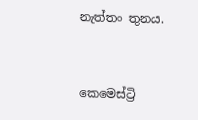නැත්තං තුනය.


කෙමෙස්ට්‍රි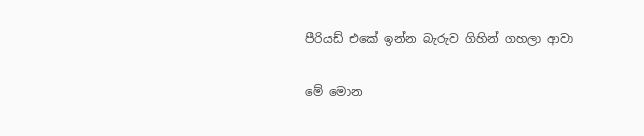පීරියඩ් එකේ ඉන්න බැරුව ගිහින් ගහලා ආවා

මේ මොන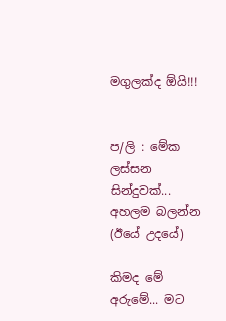මගුලක්ද ඕයි!!!


ප/ලි : මේක ලස්සන සින්දුවක්... අහලම බලන්න (ඊයේ උදයේ)

කිමද මේ අරුමේ... මට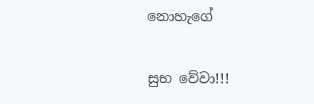නොහැගේ

සුභ වේවා!!!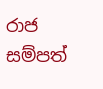රාජ සම්පත්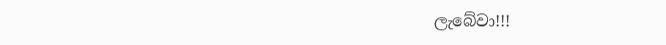ලැබේවා!!!